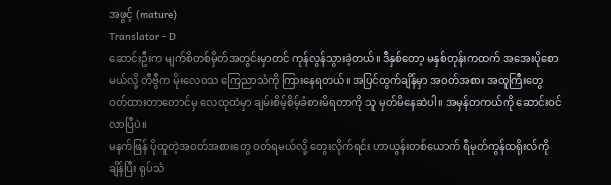အဖွင့် (mature)
Translator - D
ဆောင်းဦးက မျက်စိတစ်မှိတ်အတွင်းမှာတင် ကုန်လွန်သွားခဲ့တယ်။ ဒီနှစ်တော့ မနှစ်တုန်းကထက် အအေးပိုစောမယ်လို့ တီဗွီက မိုးလေဝသ ကြေညာသံကို ကြားနေရတယ်။ အပြင်ထွက်ချိန်မှာ အဝတ်အစား အထူကြီးတွေ ဝတ်ထားတာတောင်မှ လေထုထဲမှာ ချမ်းစိမ့်စိမ့်ခံစားမိရတာကို သူ မှတ်မိနေဆဲပါ။ အမှန်တကယ်ကို ဆောင်းဝင်လာပြီပဲ။
မနက်ဖြန် ပိုထူတဲ့အဝတ်အစားတွေ ဝတ်ရမယ်လို့ တွေးလိုက်ရင်း ဟာယွန်းတစ်ယောက် ရီမုတ်ကွန်ထရိုးလ်ကိုချိန်ပြီး ရုပ်သံ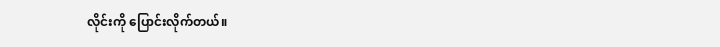လိုင်းကို ပြောင်းလိုက်တယ်။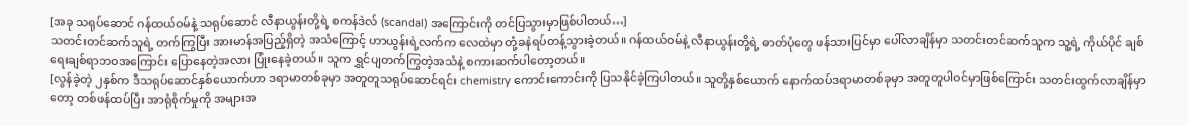[အခု သရုပ်ဆောင် ဂန်ထယ်ဝမ်နဲ့ သရုပ်ဆောင် လီနာယွန်းတို့ရဲ့ စကန်ဒဲလ် (scandal) အကြောင်းကို တင်ပြသွားမှာဖြစ်ပါတယ်…]
သတင်းတင်ဆက်သူရဲ့ တက်ကြွပြီး အားမာန်အပြည့်ရှိတဲ့ အသံကြောင့် ဟာယွန်းရဲ့လက်က လေထဲမှာ တုံ့ခနဲရပ်တန့်သွားခဲ့တယ်။ ဂန်ထယ်ဝမ်နဲ့ လီနာယွန်းတို့ရဲ့ ဓာတ်ပုံတွေ ဖန်သားပြင်မှာ ပေါ်လာချိန်မှာ သတင်းတင်ဆက်သူက သူ့ရဲ့ ကိုယ်ပိုင် ချစ်ရေးချစ်ရာဘဝအကြောင်း ပြောနေတဲ့အလား ပြုံးနေခဲ့တယ်။ သူက ရွှင်ပျတက်ကြွတဲ့အသံနဲ့ စကားဆက်ပါတော့တယ်။
[လွန်ခဲ့တဲ့ ၂နှစ်က ဒီသရုပ်ဆောင်နှစ်ယောက်ဟာ ဒရာမာတစ်ခုမှာ အတူတူသရုပ်ဆောင်ရင်း chemistry ကောင်းကောင်းကို ပြသနိုင်ခဲ့ကြပါတယ်။ သူတို့နှစ်ယောက် နောက်ထပ်ဒရာမာတစ်ခုမှာ အတူတူပါဝင်မှာဖြစ်ကြောင်း သတင်းထွက်လာချိန်မှာတော့ တစ်ဖန်ထပ်ပြီး အာရုံစိုက်မှုကို အများအ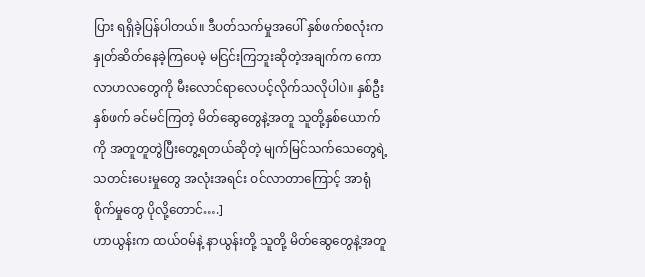ပြား ရရှိခဲ့ပြန်ပါတယ်။ ဒီပတ်သက်မှုအပေါ် နှစ်ဖက်စလုံးက နှုတ်ဆိတ်နေခဲ့ကြပေမဲ့ မငြင်းကြဘူးဆိုတဲ့အချက်က ကောလာဟလတွေကို မီးလောင်ရာလေပင့်လိုက်သလိုပါပဲ။ နှစ်ဦးနှစ်ဖက် ခင်မင်ကြတဲ့ မိတ်ဆွေတွေနဲ့အတူ သူတို့နှစ်ယောက်ကို အတူတူတွဲပြီးတွေ့ရတယ်ဆိုတဲ့ မျက်မြင်သက်သေတွေရဲ့ သတင်းပေးမှုတွေ အလုံးအရင်း ဝင်လာတာကြောင့် အာရုံစိုက်မှုတွေ ပိုလို့တောင်….]
ဟာယွန်းက ထယ်ဝမ်နဲ့ နာယွန်းတို့ သူတို့ မိတ်ဆွေတွေနဲ့အတူ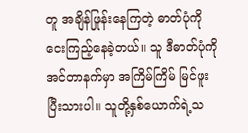တူ အချိန်ဖြုန်းနေကြတဲ့ ဓာတ်ပုံကို ငေးကြည့်နေခဲ့တယ်။ သူ ဒီဓာတ်ပုံကို အင်တာနက်မှာ အကြိမ်ကြိမ် မြင်ဖူးပြီးသားပါ။ သူတို့နှစ်ယောက်ရဲ့သ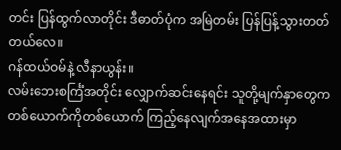တင်း ပြန်ထွက်လာတိုင်း ဒီဓာတ်ပုံက အမြဲတမ်း ပြန်ပြန့်သွားတတ်တယ်လေ။
ဂန်ထယ်ဝမ်နဲ့ လီနာယွန်း။
လမ်းဘေးစင်္ကြံအတိုင်း လျှောက်ဆင်းနေရင်း သူတို့မျက်နှာတွေက တစ်ယောက်ကိုတစ်ယောက် ကြည့်နေလျက်အနေအထားမှာ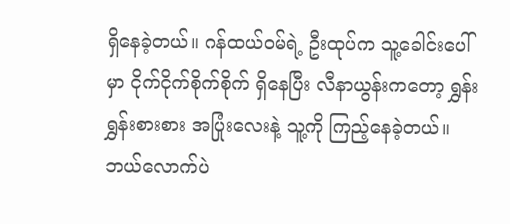ရှိနေခဲ့တယ်။ ဂန်ထယ်ဝမ်ရဲ့ ဦးထုပ်က သူ့ခေါင်းပေါ်မှာ ငိုက်ငိုက်စိုက်စိုက် ရှိနေပြီး လီနာယွန်းကတော့ ရွှန်းရွှန်းစားစား အပြုံးလေးနဲ့ သူ့ကို ကြည့်နေခဲ့တယ်။ ဘယ်လောက်ပဲ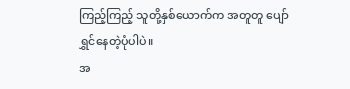ကြည့်ကြည့် သူတို့နှစ်ယောက်က အတူတူ ပျော်ရွှင်နေတဲ့ပုံပါပဲ။
အ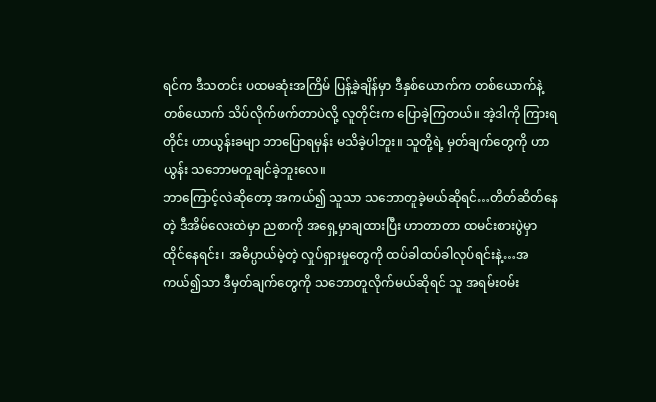ရင်က ဒီသတင်း ပထမဆုံးအကြိမ် ပြန့်ခဲ့ချိန်မှာ ဒီနှစ်ယောက်က တစ်ယောက်နဲ့တစ်ယောက် သိပ်လိုက်ဖက်တာပဲလို့ လူတိုင်းက ပြောခဲ့ကြတယ်။ အဲ့ဒါကို ကြားရတိုင်း ဟာယွန်းခမျာ ဘာပြောရမှန်း မသိခဲ့ပါဘူး။ သူတို့ရဲ့ မှတ်ချက်တွေကို ဟာယွန်း သဘောမတူချင်ခဲ့ဘူးလေ။
ဘာကြောင့်လဲဆိုတော့ အကယ်၍ သူသာ သဘောတူခဲ့မယ်ဆိုရင်…တိတ်ဆိတ်နေတဲ့ ဒီအိမ်လေးထဲမှာ ညစာကို အရှေ့မှာချထားပြီး ဟာတာတာ ထမင်းစားပွဲမှာ ထိုင်နေရင်း၊ အဓိပ္ပာယ်မဲ့တဲ့ လှုပ်ရှားမှုတွေကို ထပ်ခါထပ်ခါလုပ်ရင်းနဲ့…အကယ်၍သာ ဒီမှတ်ချက်တွေကို သဘောတူလိုက်မယ်ဆိုရင် သူ အရမ်းဝမ်း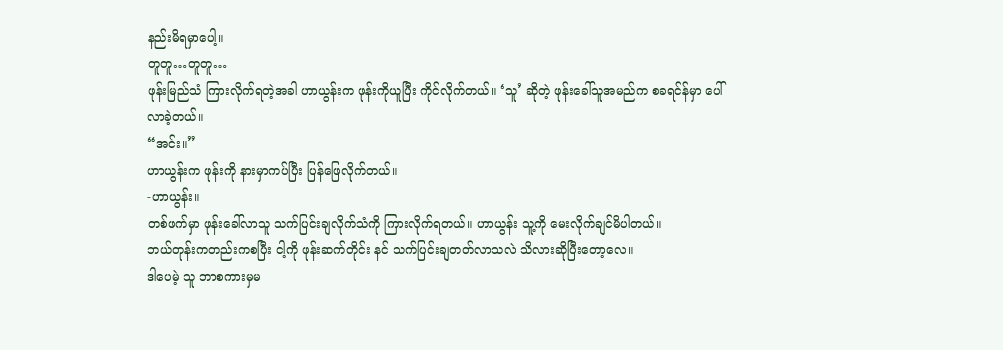နည်းမိရမှာပေါ့။
တူတူ…တူတူ…
ဖုန်းမြည်သံ ကြားလိုက်ရတဲ့အခါ ဟာယွန်းက ဖုန်းကိုယူပြီး ကိုင်လိုက်တယ်။ ‘သူ’ ဆိုတဲ့ ဖုန်းခေါ်သူအမည်က စခရင်န်မှာ ပေါ်လာခဲ့တယ်။
“အင်း။”
ဟာယွန်းက ဖုန်းကို နားမှာကပ်ပြီး ပြန်ဖြေလိုက်တယ်။
-ဟာယွန်း။
တစ်ဖက်မှာ ဖုန်းခေါ်လာသူ သက်ပြင်းချလိုက်သံကို ကြားလိုက်ရတယ်။ ဟာယွန်း သူ့ကို မေးလိုက်ချင်မိပါတယ်။
ဘယ်တုန်းကတည်းကစပြီး ငါ့ကို ဖုန်းဆက်တိုင်း နင် သက်ပြင်းချတတ်လာသလဲ သိလားဆိုပြီးတော့လေ။
ဒါပေမဲ့ သူ ဘာစကားမှမ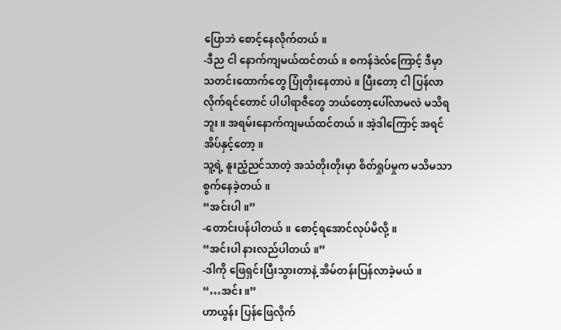ပြောဘဲ စောင့်နေလိုက်တယ်။
-ဒီည ငါ နောက်ကျမယ်ထင်တယ်။ စကန်ဒဲလ်ကြောင့် ဒီမှာ သတင်းထောက်တွေ ပြုံတိုးနေတာပဲ။ ပြီးတော့ ငါ ပြန်လာလိုက်ရင်တောင် ပါပါရာဇီတွေ ဘယ်တော့ပေါ်လာမလဲ မသိရဘူး။ အရမ်းနောက်ကျမယ်ထင်တယ်။ အဲ့ဒါကြောင့် အရင်အိပ်နှင့်တော့။
သူ့ရဲ့ နူးညံ့ညင်သာတဲ့ အသံတိုးတိုးမှာ စိတ်ရှုပ်မှုက မသိမသာစွက်နေခဲ့တယ်။
“အင်းပါ။”
-တောင်းပန်ပါတယ်။ စောင့်ရအောင်လုပ်မိလို့။
“အင်းပါ နားလည်ပါတယ်။”
-ဒါကို ဖြေရှင်းပြီးသွားတာနဲ့ အိမ်တန်းပြန်လာခဲ့မယ်။
“…အင်း။”
ဟာယွန်း ပြန်ဖြေလိုက်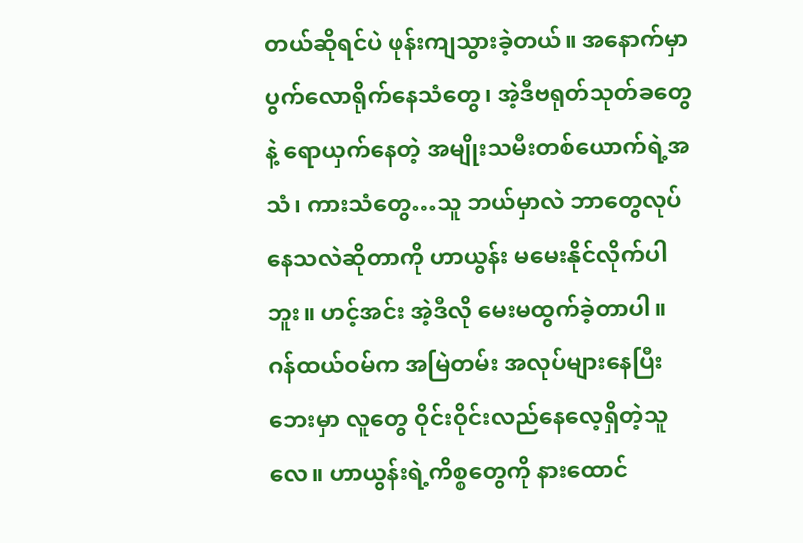တယ်ဆိုရင်ပဲ ဖုန်းကျသွားခဲ့တယ်။ အနောက်မှာ ပွက်လောရိုက်နေသံတွေ၊ အဲ့ဒီဗရုတ်သုတ်ခတွေနဲ့ ရောယှက်နေတဲ့ အမျိုးသမီးတစ်ယောက်ရဲ့အသံ၊ ကားသံတွေ…သူ ဘယ်မှာလဲ ဘာတွေလုပ်နေသလဲဆိုတာကို ဟာယွန်း မမေးနိုင်လိုက်ပါဘူး။ ဟင့်အင်း အဲ့ဒီလို မေးမထွက်ခဲ့တာပါ။
ဂန်ထယ်ဝမ်က အမြဲတမ်း အလုပ်များနေပြီး ဘေးမှာ လူတွေ ဝိုင်းဝိုင်းလည်နေလေ့ရှိတဲ့သူလေ။ ဟာယွန်းရဲ့ကိစ္စတွေကို နားထောင်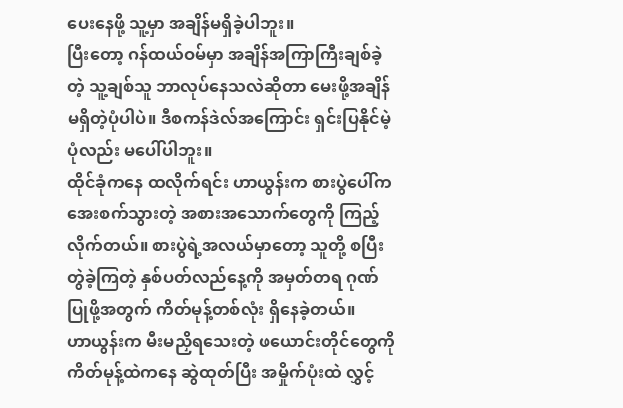ပေးနေဖို့ သူ့မှာ အချိန်မရှိခဲ့ပါဘူး။
ပြီးတော့ ဂန်ထယ်ဝမ်မှာ အချိန်အကြာကြီးချစ်ခဲ့တဲ့ သူ့ချစ်သူ ဘာလုပ်နေသလဲဆိုတာ မေးဖို့အချိန်မရှိတဲ့ပုံပါပဲ။ ဒီစကန်ဒဲလ်အကြောင်း ရှင်းပြနိုင်မဲ့ပုံလည်း မပေါ်ပါဘူး။
ထိုင်ခုံကနေ ထလိုက်ရင်း ဟာယွန်းက စားပွဲပေါ်က အေးစက်သွားတဲ့ အစားအသောက်တွေကို ကြည့်လိုက်တယ်။ စားပွဲရဲ့အလယ်မှာတော့ သူတို့ စပြီးတွဲခဲ့ကြတဲ့ နှစ်ပတ်လည်နေ့ကို အမှတ်တရ ဂုဏ်ပြုဖို့အတွက် ကိတ်မုန့်တစ်လုံး ရှိနေခဲ့တယ်။
ဟာယွန်းက မီးမညှိရသေးတဲ့ ဖယောင်းတိုင်တွေကို ကိတ်မုန့်ထဲကနေ ဆွဲထုတ်ပြီး အမှိုက်ပုံးထဲ လွှင့်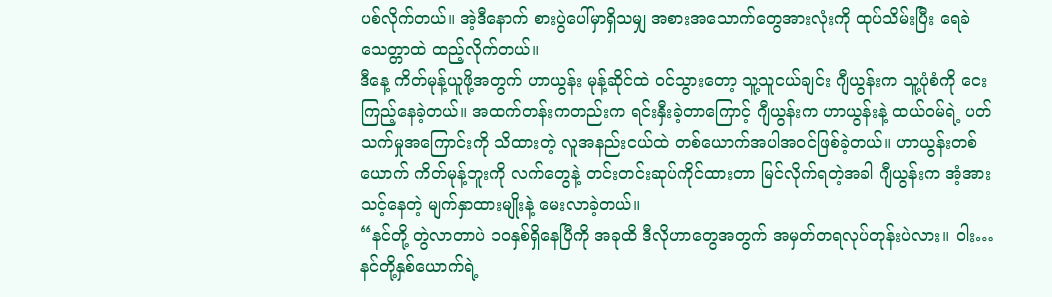ပစ်လိုက်တယ်။ အဲ့ဒီနောက် စားပွဲပေါ်မှာရှိသမျှ အစားအသောက်တွေအားလုံးကို ထုပ်သိမ်းပြီး ရေခဲသေတ္တာထဲ ထည့်လိုက်တယ်။
ဒီနေ့ ကိတ်မုန့်ယူဖို့အတွက် ဟာယွန်း မုန့်ဆိုင်ထဲ ဝင်သွားတော့ သူ့သူငယ်ချင်း ဂျီယွန်းက သူ့ပုံစံကို ငေးကြည့်နေခဲ့တယ်။ အထက်တန်းကတည်းက ရင်းနှီးခဲ့တာကြောင့် ဂျီယွန်းက ဟာယွန်းနဲ့ ထယ်ဝမ်ရဲ့ ပတ်သက်မှုအကြောင်းကို သိထားတဲ့ လူအနည်းငယ်ထဲ တစ်ယောက်အပါအဝင်ဖြစ်ခဲ့တယ်။ ဟာယွန်းတစ်ယောက် ကိတ်မုန့်ဘူးကို လက်တွေနဲ့ တင်းတင်းဆုပ်ကိုင်ထားတာ မြင်လိုက်ရတဲ့အခါ ဂျီယွန်းက အံ့အားသင့်နေတဲ့ မျက်နှာထားမျိုးနဲ့ မေးလာခဲ့တယ်။
“နင်တို့ တွဲလာတာပဲ ၁၀နှစ်ရှိနေပြီကို အခုထိ ဒီလိုဟာတွေအတွက် အမှတ်တရလုပ်တုန်းပဲလား။ ဝါး…နင်တို့နှစ်ယောက်ရဲ့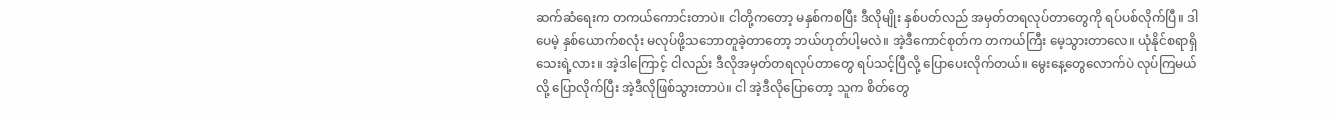ဆက်ဆံရေးက တကယ်ကောင်းတာပဲ။ ငါတို့ကတော့ မနှစ်ကစပြီး ဒီလိုမျိုး နှစ်ပတ်လည် အမှတ်တရလုပ်တာတွေကို ရပ်ပစ်လိုက်ပြီ။ ဒါပေမဲ့ နှစ်ယောက်စလုံး မလုပ်ဖို့သဘောတူခဲ့တာတော့ ဘယ်ဟုတ်ပါ့မလဲ။ အဲ့ဒီကောင်စုတ်က တကယ်ကြီး မေ့သွားတာလေ။ ယုံနိုင်စရာရှိသေးရဲ့လား။ အဲ့ဒါကြောင့် ငါလည်း ဒီလိုအမှတ်တရလုပ်တာတွေ ရပ်သင့်ပြီလို့ ပြောပေးလိုက်တယ်။ မွေးနေ့တွေလောက်ပဲ လုပ်ကြမယ်လို့ ပြောလိုက်ပြီး အဲ့ဒီလိုဖြစ်သွားတာပဲ။ ငါ အဲ့ဒီလိုပြောတော့ သူက စိတ်တွေ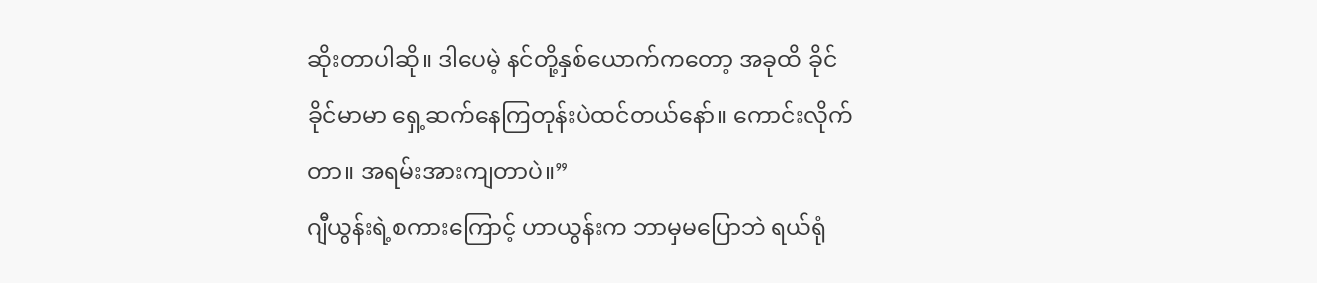ဆိုးတာပါဆို။ ဒါပေမဲ့ နင်တို့နှစ်ယောက်ကတော့ အခုထိ ခိုင်ခိုင်မာမာ ရှေ့ဆက်နေကြတုန်းပဲထင်တယ်နော်။ ကောင်းလိုက်တာ။ အရမ်းအားကျတာပဲ။”
ဂျီယွန်းရဲ့စကားကြောင့် ဟာယွန်းက ဘာမှမပြောဘဲ ရယ်ရုံ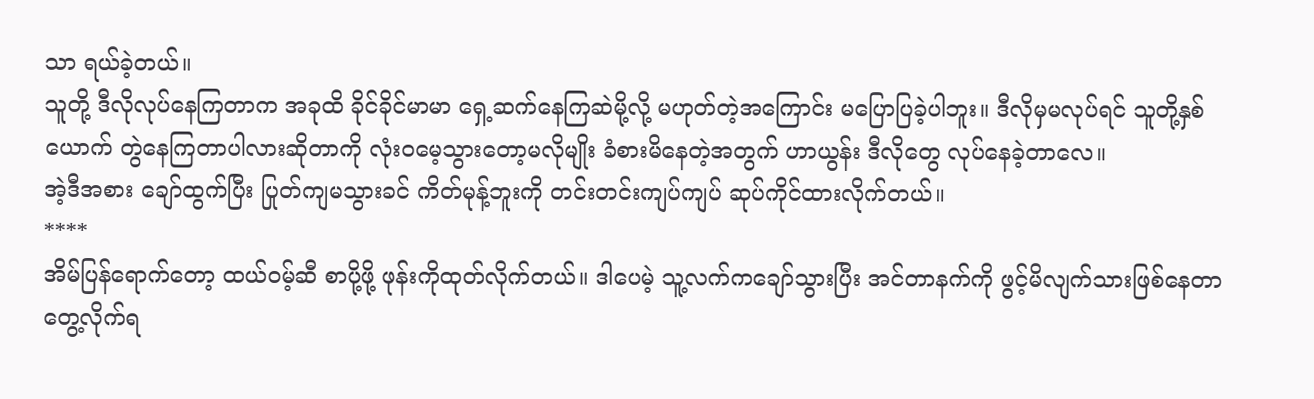သာ ရယ်ခဲ့တယ်။
သူတို့ ဒီလိုလုပ်နေကြတာက အခုထိ ခိုင်ခိုင်မာမာ ရှေ့ဆက်နေကြဆဲမို့လို့ မဟုတ်တဲ့အကြောင်း မပြောပြခဲ့ပါဘူး။ ဒီလိုမှမလုပ်ရင် သူတို့နှစ်ယောက် တွဲနေကြတာပါလားဆိုတာကို လုံးဝမေ့သွားတော့မလိုမျိုး ခံစားမိနေတဲ့အတွက် ဟာယွန်း ဒီလိုတွေ လုပ်နေခဲ့တာလေ။
အဲ့ဒီအစား ချော်ထွက်ပြီး ပြုတ်ကျမသွားခင် ကိတ်မုန့်ဘူးကို တင်းတင်းကျပ်ကျပ် ဆုပ်ကိုင်ထားလိုက်တယ်။
****
အိမ်ပြန်ရောက်တော့ ထယ်ဝမ့်ဆီ စာပို့ဖို့ ဖုန်းကိုထုတ်လိုက်တယ်။ ဒါပေမဲ့ သူ့လက်ကချော်သွားပြီး အင်တာနက်ကို ဖွင့်မိလျက်သားဖြစ်နေတာ တွေ့လိုက်ရ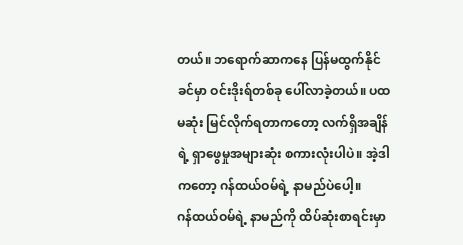တယ်။ ဘရောက်ဆာကနေ ပြန်မထွက်နိုင်ခင်မှာ ဝင်းဒိုးရ်တစ်ခု ပေါ်လာခဲ့တယ်။ ပထမဆုံး မြင်လိုက်ရတာကတော့ လက်ရှိအချိန်ရဲ့ ရှာဖွေမှုအများဆုံး စကားလုံးပါပဲ။ အဲ့ဒါကတော့ ဂန်ထယ်ဝမ်ရဲ့ နာမည်ပဲပေါ့။
ဂန်ထယ်ဝမ်ရဲ့ နာမည်ကို ထိပ်ဆုံးစာရင်းမှာ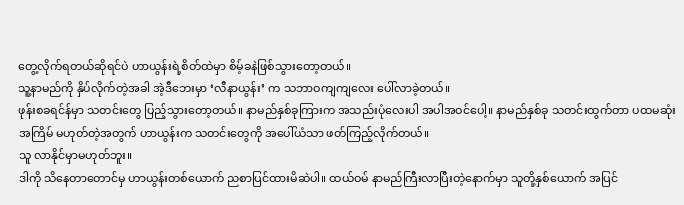တွေ့လိုက်ရတယ်ဆိုရင်ပဲ ဟာယွန်းရဲ့စိတ်ထဲမှာ စိမ့်ခနဲဖြစ်သွားတော့တယ်။
သူ့နာမည်ကို နှိပ်လိုက်တဲ့အခါ အဲ့ဒီဘေးမှာ ‘လီနာယွန်း’ က သဘာဝကျကျလေး ပေါ်လာခဲ့တယ်။
ဖုန်းစခရင်န်မှာ သတင်းတွေ ပြည့်သွားတော့တယ်။ နာမည်နှစ်ခုကြားက အသည်းပုံလေးပါ အပါအဝင်ပေါ့။ နာမည်နှစ်ခု သတင်းထွက်တာ ပထမဆုံးအကြိမ် မဟုတ်တဲ့အတွက် ဟာယွန်းက သတင်းတွေကို အပေါ်ယံသာ ဖတ်ကြည့်လိုက်တယ်။
သူ လာနိုင်မှာမဟုတ်ဘူး။
ဒါကို သိနေတာတောင်မှ ဟာယွန်းတစ်ယောက် ညစာပြင်ထားမိဆဲပါ။ ထယ်ဝမ် နာမည်ကြီးလာပြီးတဲ့နောက်မှာ သူတို့နှစ်ယောက် အပြင်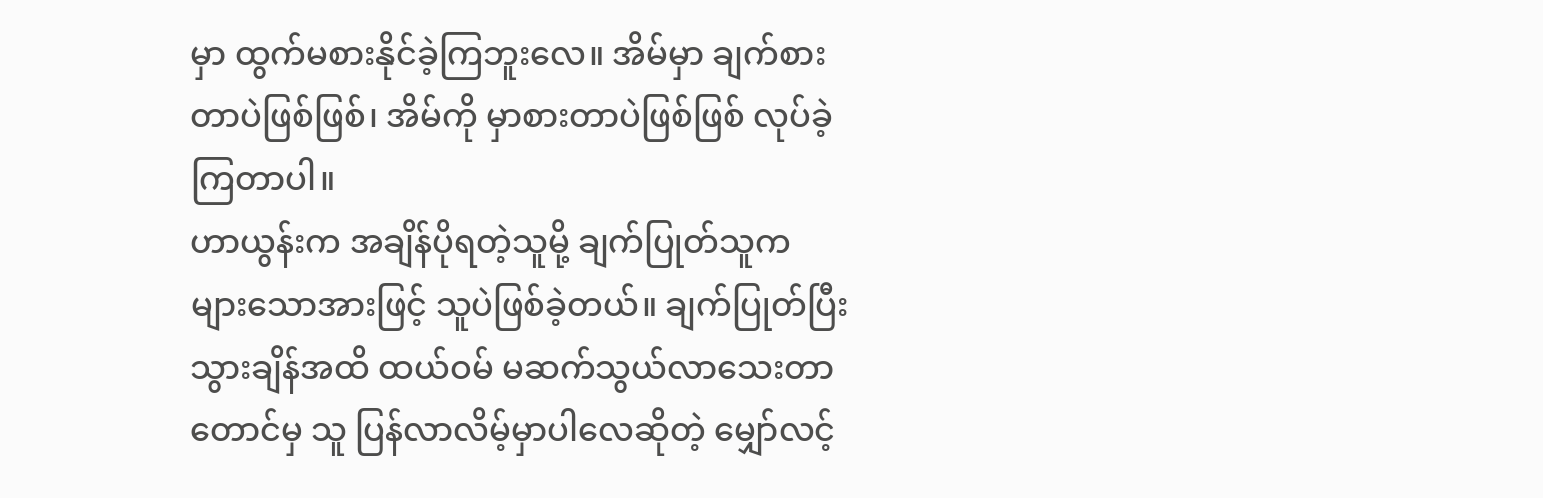မှာ ထွက်မစားနိုင်ခဲ့ကြဘူးလေ။ အိမ်မှာ ချက်စားတာပဲဖြစ်ဖြစ်၊ အိမ်ကို မှာစားတာပဲဖြစ်ဖြစ် လုပ်ခဲ့ကြတာပါ။
ဟာယွန်းက အချိန်ပိုရတဲ့သူမို့ ချက်ပြုတ်သူက များသောအားဖြင့် သူပဲဖြစ်ခဲ့တယ်။ ချက်ပြုတ်ပြီးသွားချိန်အထိ ထယ်ဝမ် မဆက်သွယ်လာသေးတာတောင်မှ သူ ပြန်လာလိမ့်မှာပါလေဆိုတဲ့ မျှော်လင့်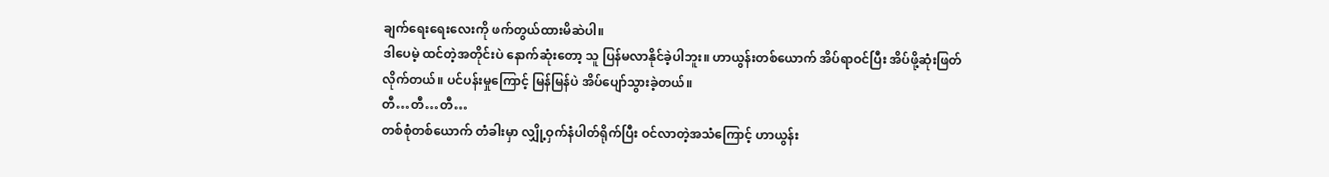ချက်ရေးရေးလေးကို ဖက်တွယ်ထားမိဆဲပါ။
ဒါပေမဲ့ ထင်တဲ့အတိုင်းပဲ နောက်ဆုံးတော့ သူ ပြန်မလာနိုင်ခဲ့ပါဘူး။ ဟာယွန်းတစ်ယောက် အိပ်ရာဝင်ပြီး အိပ်ဖို့ဆုံးဖြတ်လိုက်တယ်။ ပင်ပန်းမှုကြောင့် မြန်မြန်ပဲ အိပ်ပျော်သွားခဲ့တယ်။
တီ…တီ…တီ…
တစ်စုံတစ်ယောက် တံခါးမှာ လျှို့ဝှက်နံပါတ်ရိုက်ပြီး ဝင်လာတဲ့အသံကြောင့် ဟာယွန်း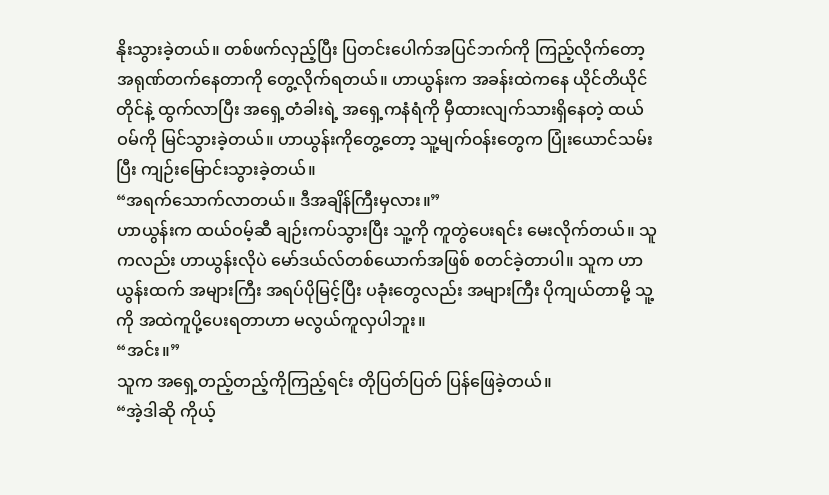နိုးသွားခဲ့တယ်။ တစ်ဖက်လှည့်ပြီး ပြတင်းပေါက်အပြင်ဘက်ကို ကြည့်လိုက်တော့ အရုဏ်တက်နေတာကို တွေ့လိုက်ရတယ်။ ဟာယွန်းက အခန်းထဲကနေ ယိုင်တိယိုင်တိုင်နဲ့ ထွက်လာပြီး အရှေ့တံခါးရဲ့ အရှေ့ကနံရံကို မှီထားလျက်သားရှိနေတဲ့ ထယ်ဝမ်ကို မြင်သွားခဲ့တယ်။ ဟာယွန်းကိုတွေ့တော့ သူ့မျက်ဝန်းတွေက ပြုံးယောင်သမ်းပြီး ကျဉ်းမြောင်းသွားခဲ့တယ်။
“အရက်သောက်လာတယ်။ ဒီအချိန်ကြီးမှလား။”
ဟာယွန်းက ထယ်ဝမ့်ဆီ ချဉ်းကပ်သွားပြီး သူ့ကို ကူတွဲပေးရင်း မေးလိုက်တယ်။ သူကလည်း ဟာယွန်းလိုပဲ မော်ဒယ်လ်တစ်ယောက်အဖြစ် စတင်ခဲ့တာပါ။ သူက ဟာယွန်းထက် အများကြီး အရပ်ပိုမြင့်ပြီး ပခုံးတွေလည်း အများကြီး ပိုကျယ်တာမို့ သူ့ကို အထဲကူပို့ပေးရတာဟာ မလွယ်ကူလှပါဘူး။
“အင်း။”
သူက အရှေ့တည့်တည့်ကိုကြည့်ရင်း တိုပြတ်ပြတ် ပြန်ဖြေခဲ့တယ်။
“အဲ့ဒါဆို ကိုယ့်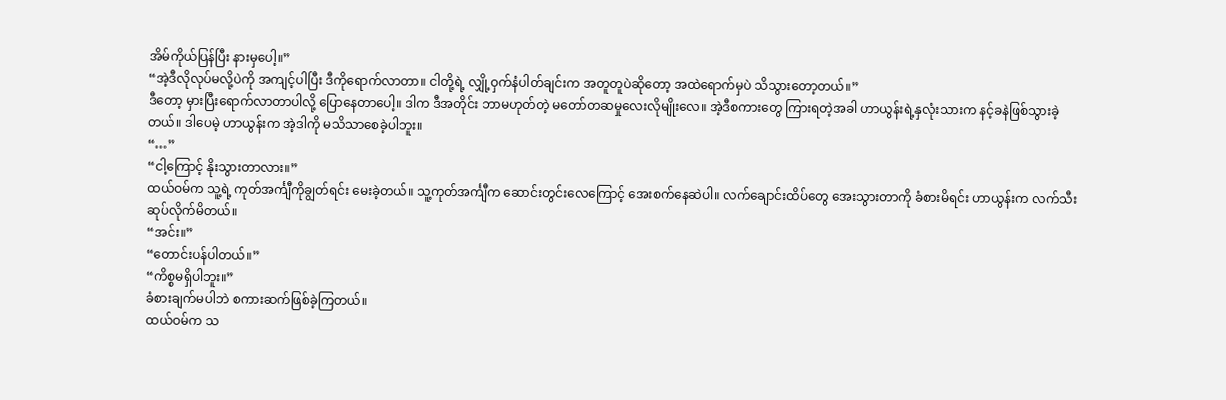အိမ်ကိုယ်ပြန်ပြီး နားမှပေါ့။”
“အဲ့ဒီလိုလုပ်မလို့ပဲကို အကျင့်ပါပြီး ဒီကိုရောက်လာတာ။ ငါတို့ရဲ့ လျှို့ဝှက်နံပါတ်ချင်းက အတူတူပဲဆိုတော့ အထဲရောက်မှပဲ သိသွားတော့တယ်။”
ဒီတော့ မှားပြီးရောက်လာတာပါလို့ ပြောနေတာပေါ့။ ဒါက ဒီအတိုင်း ဘာမဟုတ်တဲ့ မတော်တဆမှုလေးလိုမျိုးလေ။ အဲ့ဒီစကားတွေ ကြားရတဲ့အခါ ဟာယွန်းရဲ့နှလုံးသားက နင့်ခနဲဖြစ်သွားခဲ့တယ်။ ဒါပေမဲ့ ဟာယွန်းက အဲ့ဒါကို မသိသာစေခဲ့ပါဘူး။
“…”
“ငါ့ကြောင့် နိုးသွားတာလား။”
ထယ်ဝမ်က သူ့ရဲ့ ကုတ်အင်္ကျီကိုချွတ်ရင်း မေးခဲ့တယ်။ သူ့ကုတ်အင်္ကျီက ဆောင်းတွင်းလေကြောင့် အေးစက်နေဆဲပါ။ လက်ချောင်းထိပ်တွေ အေးသွားတာကို ခံစားမိရင်း ဟာယွန်းက လက်သီးဆုပ်လိုက်မိတယ်။
“အင်း။”
“တောင်းပန်ပါတယ်။”
“ကိစ္စမရှိပါဘူး။”
ခံစားချက်မပါဘဲ စကားဆက်ဖြစ်ခဲ့ကြတယ်။
ထယ်ဝမ်က သ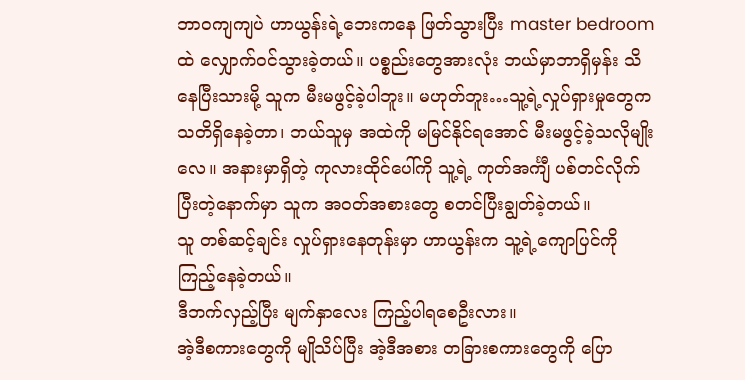ဘာဝကျကျပဲ ဟာယွန်းရဲ့ဘေးကနေ ဖြတ်သွားပြီး master bedroom ထဲ လျှောက်ဝင်သွားခဲ့တယ်။ ပစ္စည်းတွေအားလုံး ဘယ်မှာဘာရှိမှန်း သိနေပြီးသားမို့ သူက မီးမဖွင့်ခဲ့ပါဘူး။ မဟုတ်ဘူး…သူ့ရဲ့လှုပ်ရှားမှုတွေက သတိရှိနေခဲ့တာ၊ ဘယ်သူမှ အထဲကို မမြင်နိုင်ရအောင် မီးမဖွင့်ခဲ့သလိုမျိုးလေ။ အနားမှာရှိတဲ့ ကုလားထိုင်ပေါ်ကို သူ့ရဲ့ ကုတ်အင်္ကျီ ပစ်တင်လိုက်ပြီးတဲ့နောက်မှာ သူက အဝတ်အစားတွေ စတင်ပြီးချွတ်ခဲ့တယ်။
သူ တစ်ဆင့်ချင်း လှုပ်ရှားနေတုန်းမှာ ဟာယွန်းက သူ့ရဲ့ကျောပြင်ကို ကြည့်နေခဲ့တယ်။
ဒီဘက်လှည့်ပြီး မျက်နှာလေး ကြည့်ပါရစေဦးလား။
အဲ့ဒီစကားတွေကို မျိုသိပ်ပြီး အဲ့ဒီအစား တခြားစကားတွေကို ပြော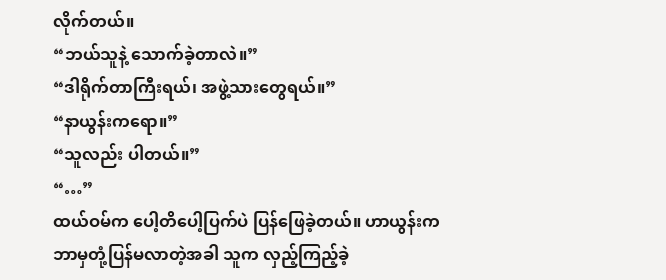လိုက်တယ်။
“ဘယ်သူနဲ့ သောက်ခဲ့တာလဲ။”
“ဒါရိုက်တာကြီးရယ်၊ အဖွဲ့သားတွေရယ်။”
“နာယွန်းကရော။”
“သူလည်း ပါတယ်။”
“…”
ထယ်ဝမ်က ပေါ့တိပေါ့ပြက်ပဲ ပြန်ဖြေခဲ့တယ်။ ဟာယွန်းက ဘာမှတုံ့ပြန်မလာတဲ့အခါ သူက လှည့်ကြည့်ခဲ့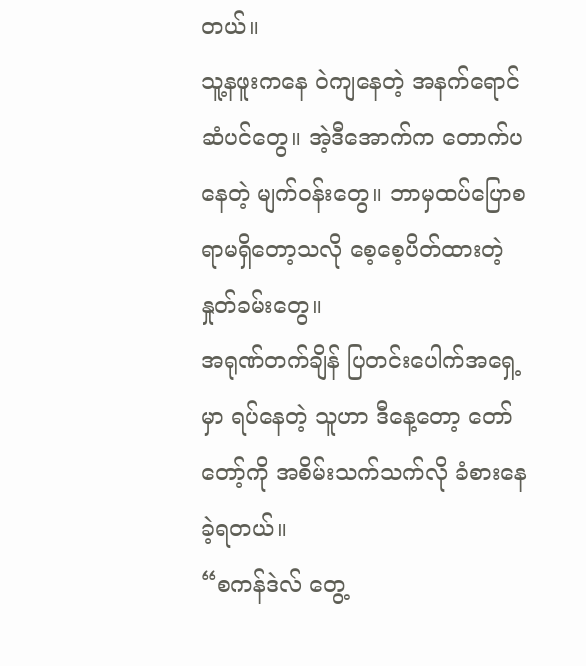တယ်။
သူ့နဖူးကနေ ဝဲကျနေတဲ့ အနက်ရောင်ဆံပင်တွေ။ အဲ့ဒီအောက်က တောက်ပနေတဲ့ မျက်ဝန်းတွေ။ ဘာမှထပ်ပြောစရာမရှိတော့သလို စေ့စေ့ပိတ်ထားတဲ့ နှုတ်ခမ်းတွေ။
အရုဏ်တက်ချိန် ပြတင်းပေါက်အရှေ့မှာ ရပ်နေတဲ့ သူဟာ ဒီနေ့တော့ တော်တော့်ကို အစိမ်းသက်သက်လို ခံစားနေခဲ့ရတယ်။
“စကန်ဒဲလ် တွေ့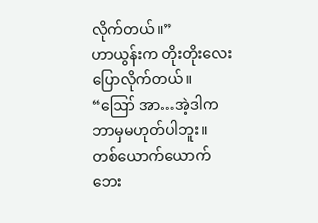လိုက်တယ်။”
ဟာယွန်းက တိုးတိုးလေး ပြောလိုက်တယ်။
“ဪ အာ…အဲ့ဒါက ဘာမှမဟုတ်ပါဘူး။ တစ်ယောက်ယောက်ဘေး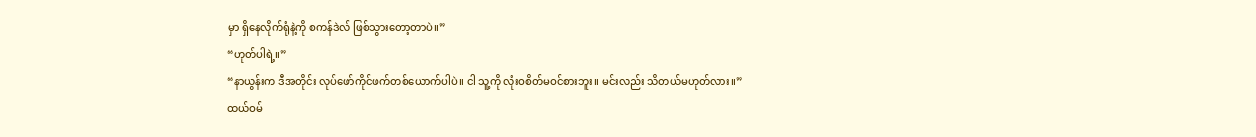မှာ ရှိနေလိုက်ရုံနဲ့ကို စကန်ဒဲလ် ဖြစ်သွားတော့တာပဲ။”
“ဟုတ်ပါရဲ့။”
“နာယွန်းက ဒီအတိုင်း လုပ်ဖော်ကိုင်ဖက်တစ်ယောက်ပါပဲ။ ငါ သူ့ကို လုံးဝစိတ်မဝင်စားဘူး။ မင်းလည်း သိတယ်မဟုတ်လား။”
ထယ်ဝမ်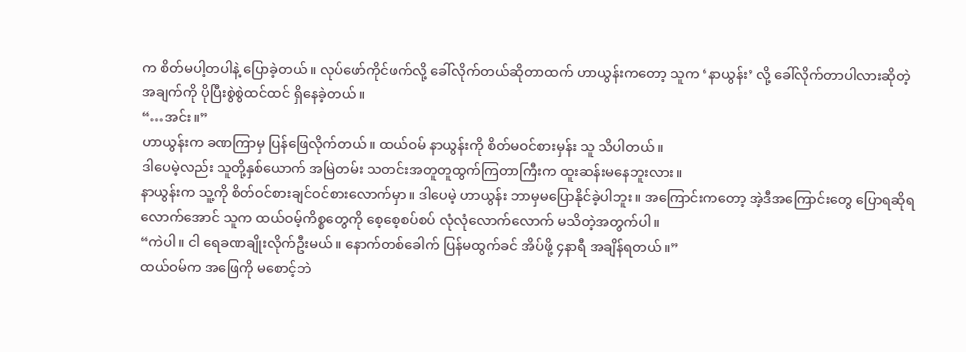က စိတ်မပါ့တပါနဲ့ ပြောခဲ့တယ်။ လုပ်ဖော်ကိုင်ဖက်လို့ ခေါ်လိုက်တယ်ဆိုတာထက် ဟာယွန်းကတော့ သူက ‘နာယွန်း’ လို့ ခေါ်လိုက်တာပါလားဆိုတဲ့အချက်ကို ပိုပြီးစွဲစွဲထင်ထင် ရှိနေခဲ့တယ်။
“…အင်း။”
ဟာယွန်းက ခဏကြာမှ ပြန်ဖြေလိုက်တယ်။ ထယ်ဝမ် နာယွန်းကို စိတ်မဝင်စားမှန်း သူ သိပါတယ်။
ဒါပေမဲ့လည်း သူတို့နှစ်ယောက် အမြဲတမ်း သတင်းအတူတူထွက်ကြတာကြီးက ထူးဆန်းမနေဘူးလား။
နာယွန်းက သူ့ကို စိတ်ဝင်စားချင်ဝင်စားလောက်မှာ။ ဒါပေမဲ့ ဟာယွန်း ဘာမှမပြောနိုင်ခဲ့ပါဘူး။ အကြောင်းကတော့ အဲ့ဒီအကြောင်းတွေ ပြောရဆိုရလောက်အောင် သူက ထယ်ဝမ့်ကိစ္စတွေကို စေ့စေ့စပ်စပ် လုံလုံလောက်လောက် မသိတဲ့အတွက်ပါ။
“ကဲပါ။ ငါ ရေခဏချိုးလိုက်ဦးမယ်။ နောက်တစ်ခေါက် ပြန်မထွက်ခင် အိပ်ဖို့ ၄နာရီ အချိန်ရတယ်။”
ထယ်ဝမ်က အဖြေကို မစောင့်ဘဲ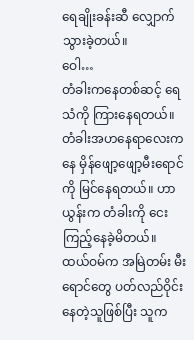ရေချိုးခန်းဆီ လျှောက်သွားခဲ့တယ်။
ဝေါ…
တံခါးကနေတစ်ဆင့် ရေသံကို ကြားနေရတယ်။ တံခါးအဟနေရာလေးကနေ မှိန်ဖျော့ဖျော့မီးရောင်ကို မြင်နေရတယ်။ ဟာယွန်းက တံခါးကို ငေးကြည့်နေခဲ့မိတယ်။
ထယ်ဝမ်က အမြဲတမ်း မီးရောင်တွေ ပတ်လည်ဝိုင်းနေတဲ့သူဖြစ်ပြီး သူက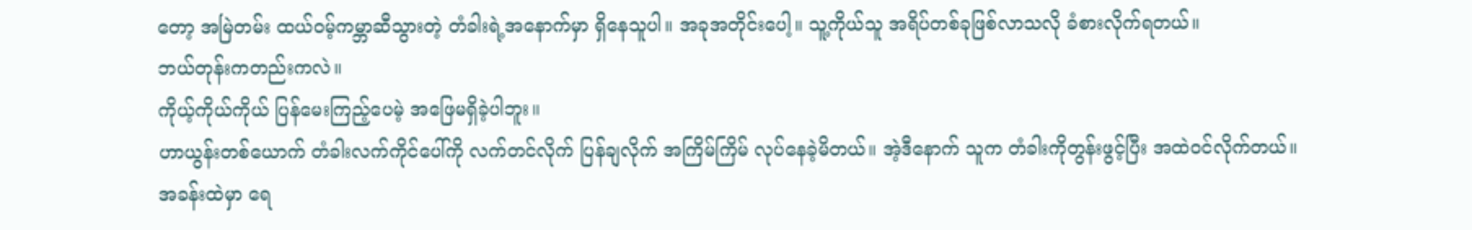တော့ အမြဲတမ်း ထယ်ဝမ့်ကမ္ဘာဆီသွားတဲ့ တံခါးရဲ့အနောက်မှာ ရှိနေသူပါ။ အခုအတိုင်းပေါ့။ သူ့ကိုယ်သူ အရိပ်တစ်ခုဖြစ်လာသလို ခံစားလိုက်ရတယ်။
ဘယ်တုန်းကတည်းကလဲ။
ကိုယ့်ကိုယ်ကိုယ် ပြန်မေးကြည့်ပေမဲ့ အဖြေမရှိခဲ့ပါဘူး။
ဟာယွန်းတစ်ယောက် တံခါးလက်ကိုင်ပေါ်ကို လက်တင်လိုက် ပြန်ချလိုက် အကြိမ်ကြိမ် လုပ်နေခဲ့မိတယ်။ အဲ့ဒီနောက် သူက တံခါးကိုတွန်းဖွင့်ပြီး အထဲဝင်လိုက်တယ်။
အခန်းထဲမှာ ရေ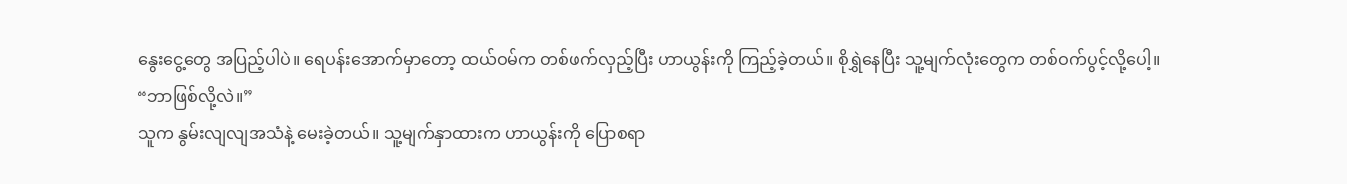နွေးငွေ့တွေ အပြည့်ပါပဲ။ ရေပန်းအောက်မှာတော့ ထယ်ဝမ်က တစ်ဖက်လှည့်ပြီး ဟာယွန်းကို ကြည့်ခဲ့တယ်။ စိုရွှဲနေပြီး သူ့မျက်လုံးတွေက တစ်ဝက်ပွင့်လို့ပေါ့။
“ဘာဖြစ်လို့လဲ။”
သူက နွမ်းလျလျအသံနဲ့ မေးခဲ့တယ်။ သူ့မျက်နှာထားက ဟာယွန်းကို ပြောစရာ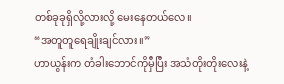တစ်ခုခုရှိလို့လားလို့ မေးနေတယ်လေ။
“အတူတူရေချိုးချင်လား။”
ဟာယွန်းက တံခါးဘောင်ကိုမှီပြီး အသံတိုးတိုးလေးနဲ့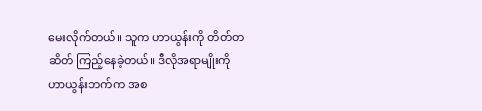မေးလိုက်တယ်။ သူက ဟာယွန်းကို တိတ်တဆိတ် ကြည့်နေခဲ့တယ်။ ဒီလိုအရာမျိုးကို ဟာယွန်းဘက်က အစ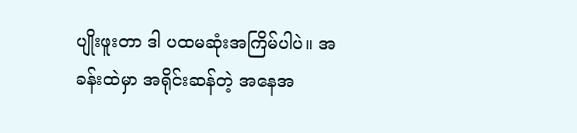ပျိုးဖူးတာ ဒါ ပထမဆုံးအကြိမ်ပါပဲ။ အခန်းထဲမှာ အရိုင်းဆန်တဲ့ အနေအ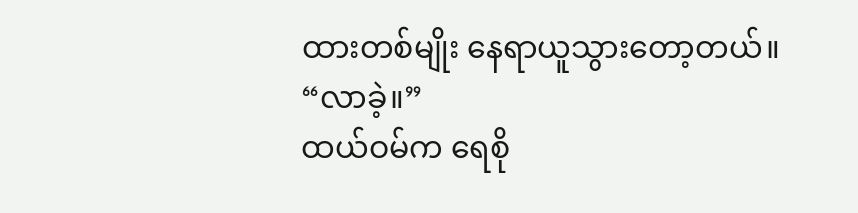ထားတစ်မျိုး နေရာယူသွားတော့တယ်။
“လာခဲ့။”
ထယ်ဝမ်က ရေစို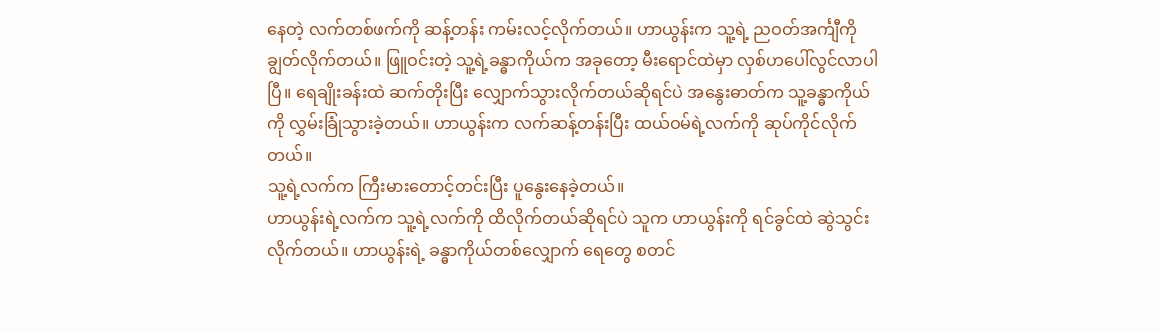နေတဲ့ လက်တစ်ဖက်ကို ဆန့်တန်း ကမ်းလင့်လိုက်တယ်။ ဟာယွန်းက သူ့ရဲ့ ညဝတ်အင်္ကျီကို ချွတ်လိုက်တယ်။ ဖြူဝင်းတဲ့ သူ့ရဲ့ခန္ဓာကိုယ်က အခုတော့ မီးရောင်ထဲမှာ လှစ်ဟပေါ်လွင်လာပါပြီ။ ရေချိုးခန်းထဲ ဆက်တိုးပြီး လျှောက်သွားလိုက်တယ်ဆိုရင်ပဲ အနွေးဓာတ်က သူ့ခန္ဓာကိုယ်ကို လွှမ်းခြုံသွားခဲ့တယ်။ ဟာယွန်းက လက်ဆန့်တန်းပြီး ထယ်ဝမ်ရဲ့လက်ကို ဆုပ်ကိုင်လိုက်တယ်။
သူ့ရဲ့လက်က ကြီးမားတောင့်တင်းပြီး ပူနွေးနေခဲ့တယ်။
ဟာယွန်းရဲ့လက်က သူ့ရဲ့လက်ကို ထိလိုက်တယ်ဆိုရင်ပဲ သူက ဟာယွန်းကို ရင်ခွင်ထဲ ဆွဲသွင်းလိုက်တယ်။ ဟာယွန်းရဲ့ ခန္ဓာကိုယ်တစ်လျှောက် ရေတွေ စတင်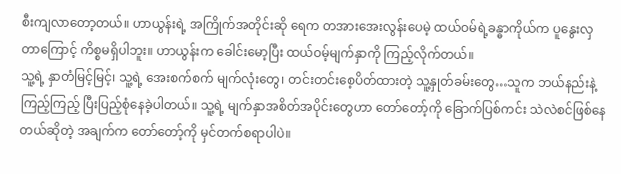စီးကျလာတော့တယ်။ ဟာယွန်းရဲ့ အကြိုက်အတိုင်းဆို ရေက တအားအေးလွန်းပေမဲ့ ထယ်ဝမ်ရဲ့ခန္ဓာကိုယ်က ပူနွေးလှတာကြောင့် ကိစ္စမရှိပါဘူး။ ဟာယွန်းက ခေါင်းမော့ပြီး ထယ်ဝမ့်မျက်နှာကို ကြည့်လိုက်တယ်။
သူ့ရဲ့ နှာတံမြင့်မြင့်၊ သူ့ရဲ့ အေးစက်စက် မျက်လုံးတွေ၊ တင်းတင်းစေ့ပိတ်ထားတဲ့ သူ့နှုတ်ခမ်းတွေ…သူက ဘယ်နည်းနဲ့ကြည့်ကြည့် ပြီးပြည့်စုံနေခဲ့ပါတယ်။ သူ့ရဲ့ မျက်နှာအစိတ်အပိုင်းတွေဟာ တော်တော့်ကို ခြောက်ပြစ်ကင်း သဲလဲစင်ဖြစ်နေတယ်ဆိုတဲ့ အချက်က တော်တော့်ကို မှင်တက်စရာပါပဲ။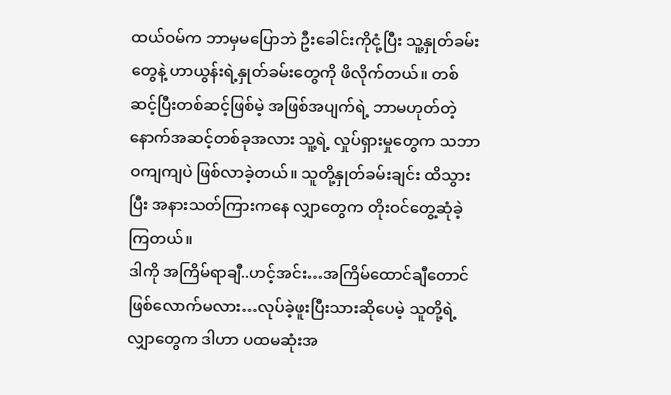ထယ်ဝမ်က ဘာမှမပြောဘဲ ဦးခေါင်းကိုငုံ့ပြီး သူ့နှုတ်ခမ်းတွေနဲ့ ဟာယွန်းရဲ့နှုတ်ခမ်းတွေကို ဖိလိုက်တယ်။ တစ်ဆင့်ပြီးတစ်ဆင့်ဖြစ်မဲ့ အဖြစ်အပျက်ရဲ့ ဘာမဟုတ်တဲ့ နောက်အဆင့်တစ်ခုအလား သူ့ရဲ့ လှုပ်ရှားမှုတွေက သဘာဝကျကျပဲ ဖြစ်လာခဲ့တယ်။ သူတို့နှုတ်ခမ်းချင်း ထိသွားပြီး အနားသတ်ကြားကနေ လျှာတွေက တိုးဝင်တွေ့ဆုံခဲ့ကြတယ်။
ဒါကို အကြိမ်ရာချီ..ဟင့်အင်း…အကြိမ်ထောင်ချီတောင်ဖြစ်လောက်မလား…လုပ်ခဲ့ဖူးပြီးသားဆိုပေမဲ့ သူတို့ရဲ့လျှာတွေက ဒါဟာ ပထမဆုံးအ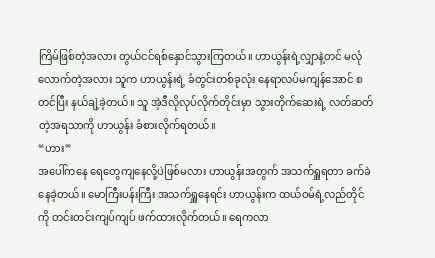ကြိမ်ဖြစ်တဲ့အလား တွယ်ငင်ရစ်နှောင်သွားကြတယ်။ ဟာယွန်းရဲ့လျှာနဲ့တင် မလုံလောက်တဲ့အလား သူက ဟာယွန်းရဲ့ ခံတွင်းတစ်ခုလုံး နေရာလပ်မကျန်အောင် စတင်ပြီး နယ်ချဲ့ခဲ့တယ်။ သူ အဲ့ဒီလိုလုပ်လိုက်တိုင်းမှာ သွားတိုက်ဆေးရဲ့ လတ်ဆတ်တဲ့အရသာကို ဟာယွန်း ခံစားလိုက်ရတယ်။
“ဟား”
အပေါ်ကနေ ရေတွေကျနေလို့ပဲဖြစ်မလား ဟာယွန်းအတွက် အသက်ရှူရတာ ခက်ခဲနေခဲ့တယ်။ မောကြီးပန်းကြီး အသက်ရှူနေရင်း ဟာယွန်းက ထယ်ဝမ်ရဲ့လည်တိုင်ကို တင်းတင်းကျပ်ကျပ် ဖက်ထားလိုက်တယ်။ ရေကလာ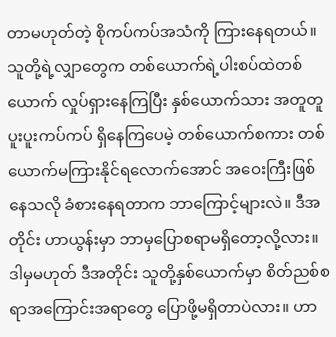တာမဟုတ်တဲ့ စိုကပ်ကပ်အသံကို ကြားနေရတယ်။
သူတို့ရဲ့လျှာတွေက တစ်ယောက်ရဲ့ပါးစပ်ထဲတစ်ယောက် လှုပ်ရှားနေကြပြီး နှစ်ယောက်သား အတူတူ ပူးပူးကပ်ကပ် ရှိနေကြပေမဲ့ တစ်ယောက်စကား တစ်ယောက်မကြားနိုင်ရလောက်အောင် အဝေးကြီးဖြစ်နေသလို ခံစားနေရတာက ဘာကြောင့်များလဲ။ ဒီအတိုင်း ဟာယွန်းမှာ ဘာမှပြောစရာမရှိတော့လို့လား။ ဒါမှမဟုတ် ဒီအတိုင်း သူတို့နှစ်ယောက်မှာ စိတ်ညစ်စရာအကြောင်းအရာတွေ ပြောဖို့မရှိတာပဲလား။ ဟာ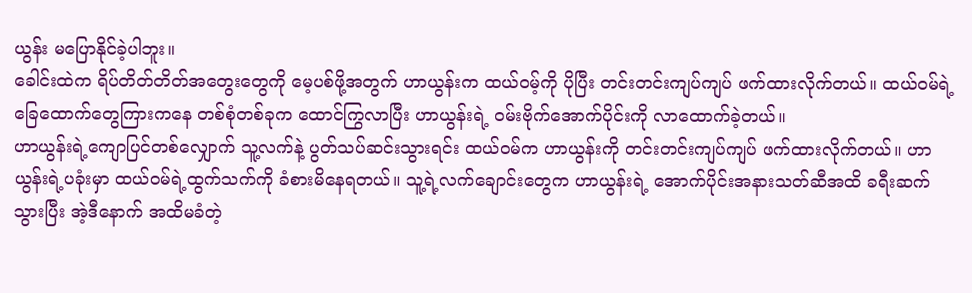ယွန်း မပြောနိုင်ခဲ့ပါဘူး။
ခေါင်းထဲက ရိပ်တိတ်တိတ်အတွေးတွေကို မေ့ပစ်ဖို့အတွက် ဟာယွန်းက ထယ်ဝမ့်ကို ပိုပြီး တင်းတင်းကျပ်ကျပ် ဖက်ထားလိုက်တယ်။ ထယ်ဝမ်ရဲ့ ခြေထောက်တွေကြားကနေ တစ်စုံတစ်ခုက ထောင်ကြွလာပြီး ဟာယွန်းရဲ့ ဝမ်းဗိုက်အောက်ပိုင်းကို လာထောက်ခဲ့တယ်။
ဟာယွန်းရဲ့ကျောပြင်တစ်လျှောက် သူ့လက်နဲ့ ပွတ်သပ်ဆင်းသွားရင်း ထယ်ဝမ်က ဟာယွန်းကို တင်းတင်းကျပ်ကျပ် ဖက်ထားလိုက်တယ်။ ဟာယွန်းရဲ့ပခုံးမှာ ထယ်ဝမ်ရဲ့ထွက်သက်ကို ခံစားမိနေရတယ်။ သူ့ရဲ့လက်ချောင်းတွေက ဟာယွန်းရဲ့ အောက်ပိုင်းအနားသတ်ဆီအထိ ခရီးဆက်သွားပြီး အဲ့ဒီနောက် အထိမခံတဲ့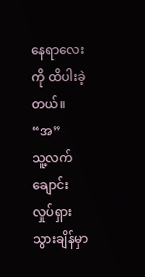နေရာလေးကို ထိပါးခဲ့တယ်။
“အ”
သူ့လက်ချောင်း လှုပ်ရှားသွားချိန်မှာ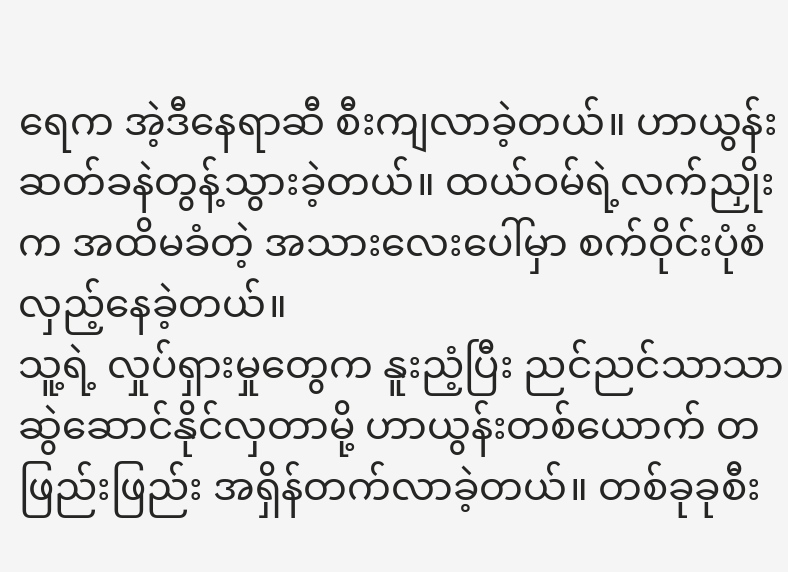ရေက အဲ့ဒီနေရာဆီ စီးကျလာခဲ့တယ်။ ဟာယွန်း ဆတ်ခနဲတွန့်သွားခဲ့တယ်။ ထယ်ဝမ်ရဲ့လက်ညှိုးက အထိမခံတဲ့ အသားလေးပေါ်မှာ စက်ဝိုင်းပုံစံ လှည့်နေခဲ့တယ်။
သူ့ရဲ့ လှုပ်ရှားမှုတွေက နူးညံ့ပြီး ညင်ညင်သာသာ ဆွဲဆောင်နိုင်လှတာမို့ ဟာယွန်းတစ်ယောက် တဖြည်းဖြည်း အရှိန်တက်လာခဲ့တယ်။ တစ်ခုခုစီး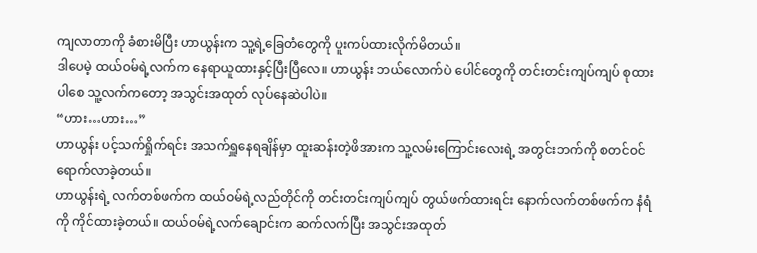ကျလာတာကို ခံစားမိပြီး ဟာယွန်းက သူ့ရဲ့ခြေတံတွေကို ပူးကပ်ထားလိုက်မိတယ်။
ဒါပေမဲ့ ထယ်ဝမ်ရဲ့လက်က နေရာယူထားနှင့်ပြီးပြီလေ။ ဟာယွန်း ဘယ်လောက်ပဲ ပေါင်တွေကို တင်းတင်းကျပ်ကျပ် စုထားပါစေ သူ့လက်ကတော့ အသွင်းအထုတ် လုပ်နေဆဲပါပဲ။
“ဟား…ဟား…”
ဟာယွန်း ပင့်သက်ရှိုက်ရင်း အသက်ရှူနေရချိန်မှာ ထူးဆန်းတဲ့ဖိအားက သူ့လမ်းကြောင်းလေးရဲ့ အတွင်းဘက်ကို စတင်ဝင်ရောက်လာခဲ့တယ်။
ဟာယွန်းရဲ့ လက်တစ်ဖက်က ထယ်ဝမ်ရဲ့လည်တိုင်ကို တင်းတင်းကျပ်ကျပ် တွယ်ဖက်ထားရင်း နောက်လက်တစ်ဖက်က နံရံကို ကိုင်ထားခဲ့တယ်။ ထယ်ဝမ်ရဲ့လက်ချောင်းက ဆက်လက်ပြီး အသွင်းအထုတ်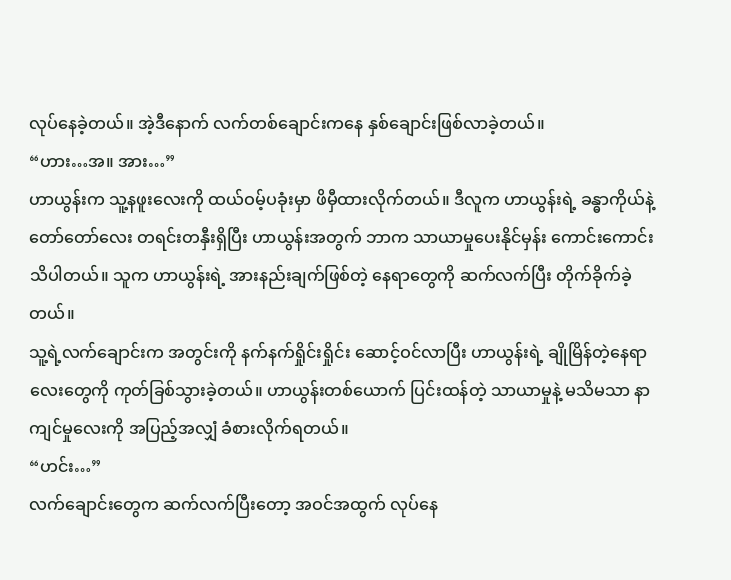လုပ်နေခဲ့တယ်။ အဲ့ဒီနောက် လက်တစ်ချောင်းကနေ နှစ်ချောင်းဖြစ်လာခဲ့တယ်။
“ဟား…အ။ အား…”
ဟာယွန်းက သူ့နဖူးလေးကို ထယ်ဝမ့်ပခုံးမှာ ဖိမှီထားလိုက်တယ်။ ဒီလူက ဟာယွန်းရဲ့ ခန္ဓာကိုယ်နဲ့ တော်တော်လေး တရင်းတနှီးရှိပြီး ဟာယွန်းအတွက် ဘာက သာယာမှုပေးနိုင်မှန်း ကောင်းကောင်းသိပါတယ်။ သူက ဟာယွန်းရဲ့ အားနည်းချက်ဖြစ်တဲ့ နေရာတွေကို ဆက်လက်ပြီး တိုက်ခိုက်ခဲ့တယ်။
သူ့ရဲ့လက်ချောင်းက အတွင်းကို နက်နက်ရှိုင်းရှိုင်း ဆောင့်ဝင်လာပြီး ဟာယွန်းရဲ့ ချိုမြိန်တဲ့နေရာလေးတွေကို ကုတ်ခြစ်သွားခဲ့တယ်။ ဟာယွန်းတစ်ယောက် ပြင်းထန်တဲ့ သာယာမှုနဲ့ မသိမသာ နာကျင်မှုလေးကို အပြည့်အလျှံ ခံစားလိုက်ရတယ်။
“ဟင်း…”
လက်ချောင်းတွေက ဆက်လက်ပြီးတော့ အဝင်အထွက် လုပ်နေ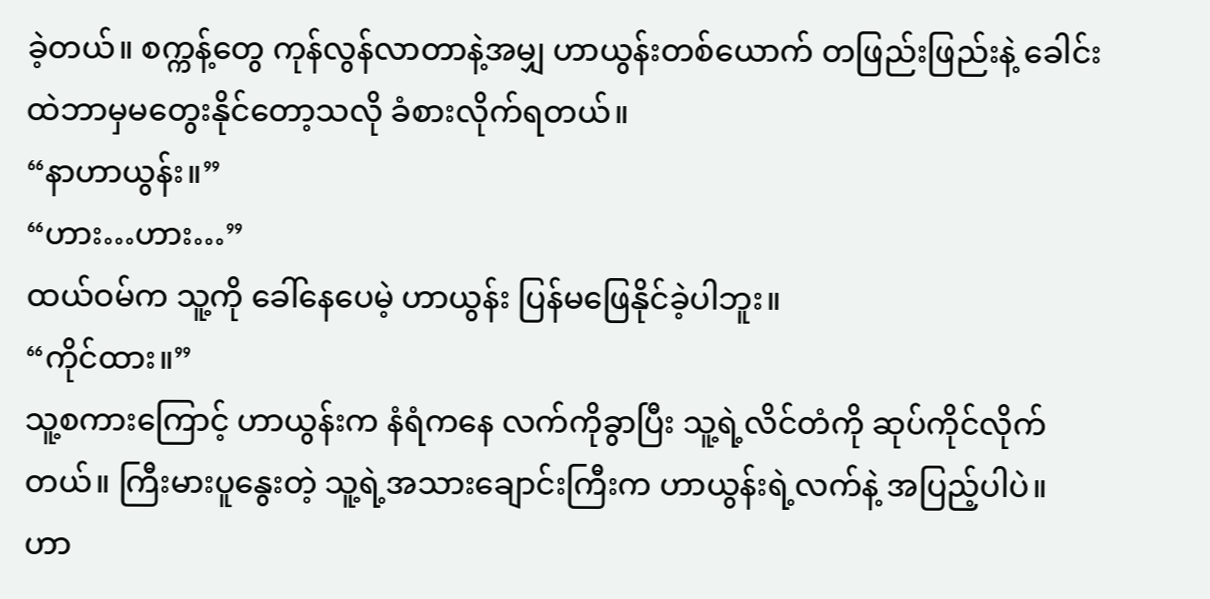ခဲ့တယ်။ စက္ကန့်တွေ ကုန်လွန်လာတာနဲ့အမျှ ဟာယွန်းတစ်ယောက် တဖြည်းဖြည်းနဲ့ ခေါင်းထဲဘာမှမတွေးနိုင်တော့သလို ခံစားလိုက်ရတယ်။
“နာဟာယွန်း။”
“ဟား…ဟား…”
ထယ်ဝမ်က သူ့ကို ခေါ်နေပေမဲ့ ဟာယွန်း ပြန်မဖြေနိုင်ခဲ့ပါဘူး။
“ကိုင်ထား။”
သူ့စကားကြောင့် ဟာယွန်းက နံရံကနေ လက်ကိုခွာပြီး သူ့ရဲ့လိင်တံကို ဆုပ်ကိုင်လိုက်တယ်။ ကြီးမားပူနွေးတဲ့ သူ့ရဲ့အသားချောင်းကြီးက ဟာယွန်းရဲ့လက်နဲ့ အပြည့်ပါပဲ။
ဟာ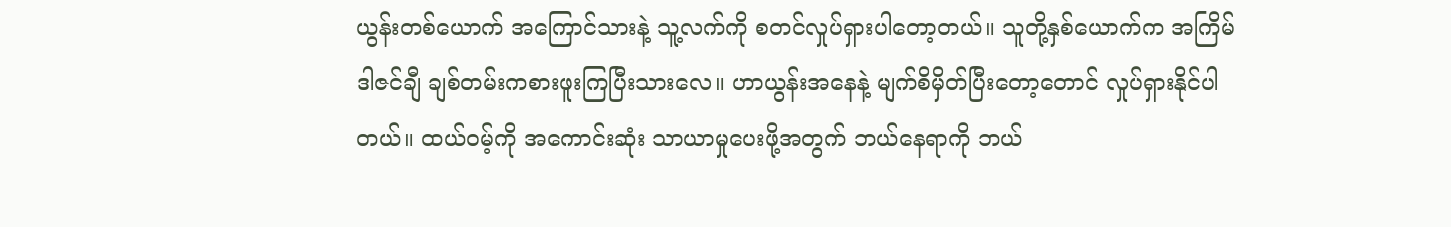ယွန်းတစ်ယောက် အကြောင်သားနဲ့ သူ့လက်ကို စတင်လှုပ်ရှားပါတော့တယ်။ သူတို့နှစ်ယောက်က အကြိမ်ဒါဇင်ချီ ချစ်တမ်းကစားဖူးကြပြီးသားလေ။ ဟာယွန်းအနေနဲ့ မျက်စိမှိတ်ပြီးတော့တောင် လှုပ်ရှားနိုင်ပါတယ်။ ထယ်ဝမ့်ကို အကောင်းဆုံး သာယာမှုပေးဖို့အတွက် ဘယ်နေရာကို ဘယ်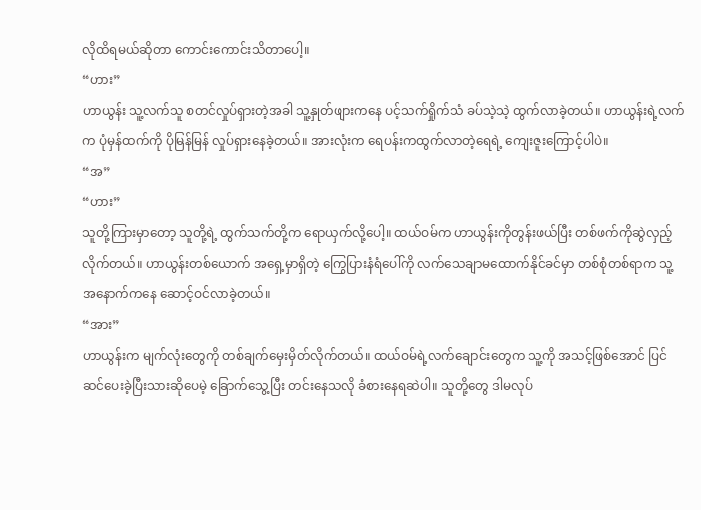လိုထိရမယ်ဆိုတာ ကောင်းကောင်းသိတာပေါ့။
“ဟား”
ဟာယွန်း သူ့လက်သူ စတင်လှုပ်ရှားတဲ့အခါ သူ့နှုတ်ဖျားကနေ ပင့်သက်ရှိုက်သံ ခပ်သဲ့သဲ့ ထွက်လာခဲ့တယ်။ ဟာယွန်းရဲ့လက်က ပုံမှန်ထက်ကို ပိုမြန်မြန် လှုပ်ရှားနေခဲ့တယ်။ အားလုံးက ရေပန်းကထွက်လာတဲ့ရေရဲ့ ကျေးဇူးကြောင့်ပါပဲ။
“အ”
“ဟား”
သူတို့ကြားမှာတော့ သူတို့ရဲ့ ထွက်သက်တို့က ရောယှက်လို့ပေါ့။ ထယ်ဝမ်က ဟာယွန်းကိုတွန်းဖယ်ပြီး တစ်ဖက်ကိုဆွဲလှည့်လိုက်တယ်။ ဟာယွန်းတစ်ယောက် အရှေ့မှာရှိတဲ့ ကြွေပြားနံရံပေါ်ကို လက်သေချာမထောက်နိုင်ခင်မှာ တစ်စုံတစ်ရာက သူ့အနောက်ကနေ ဆောင့်ဝင်လာခဲ့တယ်။
“အား”
ဟာယွန်းက မျက်လုံးတွေကို တစ်ချက်မှေးမှိတ်လိုက်တယ်။ ထယ်ဝမ်ရဲ့လက်ချောင်းတွေက သူ့ကို အသင့်ဖြစ်အောင် ပြင်ဆင်ပေးခဲ့ပြီးသားဆိုပေမဲ့ ခြောက်သွေ့ပြီး တင်းနေသလို ခံစားနေရဆဲပါ။ သူတို့တွေ ဒါမလုပ်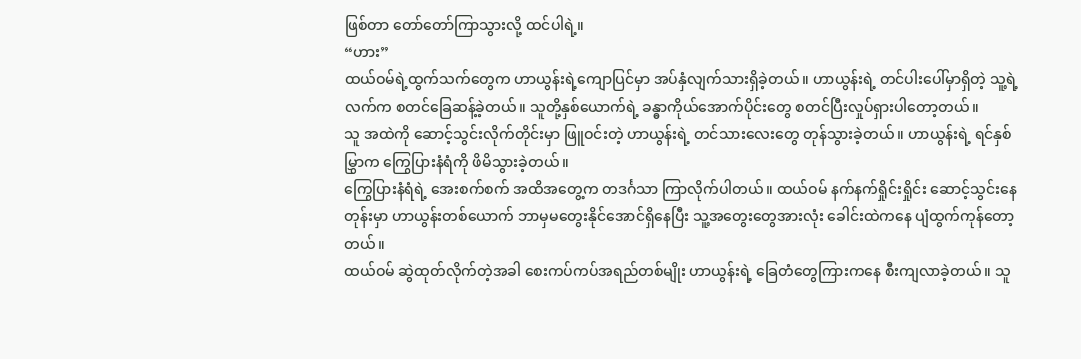ဖြစ်တာ တော်တော်ကြာသွားလို့ ထင်ပါရဲ့။
“ဟား”
ထယ်ဝမ်ရဲ့ထွက်သက်တွေက ဟာယွန်းရဲ့ကျောပြင်မှာ အပ်နှံလျက်သားရှိခဲ့တယ်။ ဟာယွန်းရဲ့ တင်ပါးပေါ်မှာရှိတဲ့ သူ့ရဲ့လက်က စတင်ခြေဆန့်ခဲ့တယ်။ သူတို့နှစ်ယောက်ရဲ့ ခန္ဓာကိုယ်အောက်ပိုင်းတွေ စတင်ပြီးလှုပ်ရှားပါတော့တယ်။
သူ အထဲကို ဆောင့်သွင်းလိုက်တိုင်းမှာ ဖြူဝင်းတဲ့ ဟာယွန်းရဲ့ တင်သားလေးတွေ တုန်သွားခဲ့တယ်။ ဟာယွန်းရဲ့ ရင်နှစ်မြွှာက ကြွေပြားနံရံကို ဖိမိသွားခဲ့တယ်။
ကြွေပြားနံရံရဲ့ အေးစက်စက် အထိအတွေ့က တဒင်္ဂသာ ကြာလိုက်ပါတယ်။ ထယ်ဝမ် နက်နက်ရှိုင်းရှိုင်း ဆောင့်သွင်းနေတုန်းမှာ ဟာယွန်းတစ်ယောက် ဘာမှမတွေးနိုင်အောင်ရှိနေပြီး သူ့အတွေးတွေအားလုံး ခေါင်းထဲကနေ ပျံထွက်ကုန်တော့တယ်။
ထယ်ဝမ် ဆွဲထုတ်လိုက်တဲ့အခါ စေးကပ်ကပ်အရည်တစ်မျိုး ဟာယွန်းရဲ့ ခြေတံတွေကြားကနေ စီးကျလာခဲ့တယ်။ သူ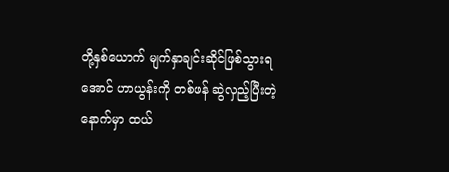တို့နှစ်ယောက် မျက်နှာချင်းဆိုင်ဖြစ်သွားရအောင် ဟာယွန်းကို တစ်ဖန် ဆွဲလှည့်ပြီးတဲ့နောက်မှာ ထယ်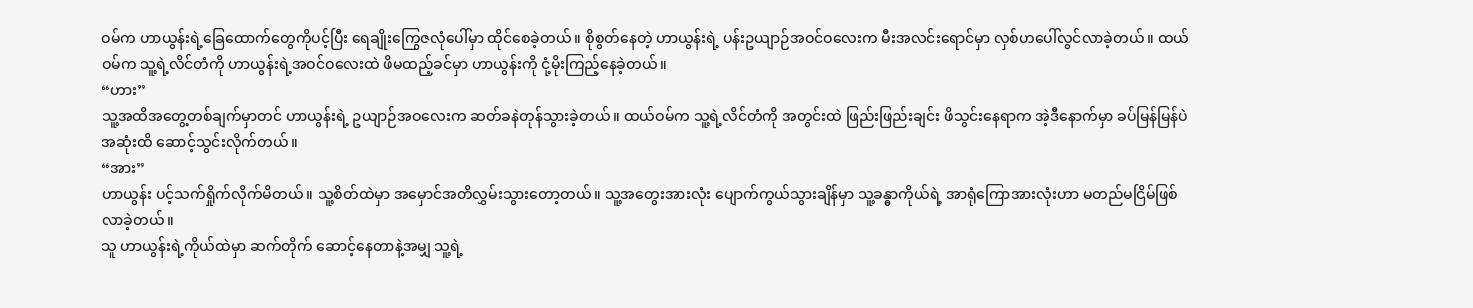ဝမ်က ဟာယွန်းရဲ့ခြေထောက်တွေကိုပင့်ပြီး ရေချိုးကြွေဇလုံပေါ်မှာ ထိုင်စေခဲ့တယ်။ စိုစွတ်နေတဲ့ ဟာယွန်းရဲ့ ပန်းဥယျာဉ်အဝင်ဝလေးက မီးအလင်းရောင်မှာ လှစ်ဟပေါ်လွင်လာခဲ့တယ်။ ထယ်ဝမ်က သူ့ရဲ့လိင်တံကို ဟာယွန်းရဲ့အဝင်ဝလေးထဲ ဖိမထည့်ခင်မှာ ဟာယွန်းကို ငုံ့မိုးကြည့်နေခဲ့တယ်။
“ဟား”
သူ့အထိအတွေ့တစ်ချက်မှာတင် ဟာယွန်းရဲ့ ဥယျာဉ်အဝလေးက ဆတ်ခနဲတုန်သွားခဲ့တယ်။ ထယ်ဝမ်က သူ့ရဲ့လိင်တံကို အတွင်းထဲ ဖြည်းဖြည်းချင်း ဖိသွင်းနေရာက အဲ့ဒီနောက်မှာ ခပ်မြန်မြန်ပဲ အဆုံးထိ ဆောင့်သွင်းလိုက်တယ်။
“အား”
ဟာယွန်း ပင့်သက်ရှိုက်လိုက်မိတယ်။ သူ့စိတ်ထဲမှာ အမှောင်အတိလွှမ်းသွားတော့တယ်။ သူ့အတွေးအားလုံး ပျောက်ကွယ်သွားချိန်မှာ သူ့ခန္ဓာကိုယ်ရဲ့ အာရုံကြောအားလုံးဟာ မတည်မငြိမ်ဖြစ်လာခဲ့တယ်။
သူ ဟာယွန်းရဲ့ကိုယ်ထဲမှာ ဆက်တိုက် ဆောင့်နေတာနဲ့အမျှ သူ့ရဲ့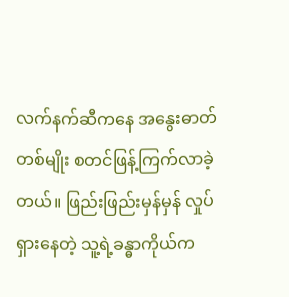လက်နက်ဆီကနေ အနွေးဓာတ်တစ်မျိုး စတင်ဖြန့်ကြက်လာခဲ့တယ်။ ဖြည်းဖြည်းမှန်မှန် လှုပ်ရှားနေတဲ့ သူ့ရဲ့ခန္ဓာကိုယ်က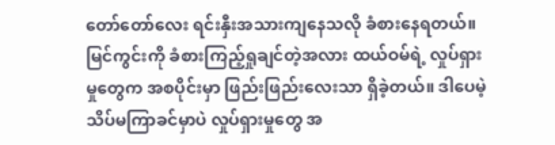တော်တော်လေး ရင်းနှီးအသားကျနေသလို ခံစားနေရတယ်။ မြင်ကွင်းကို ခံစားကြည့်ရှုချင်တဲ့အလား ထယ်ဝမ်ရဲ့ လှုပ်ရှားမှုတွေက အစပိုင်းမှာ ဖြည်းဖြည်းလေးသာ ရှိခဲ့တယ်။ ဒါပေမဲ့ သိပ်မကြာခင်မှာပဲ လှုပ်ရှားမှုတွေ အ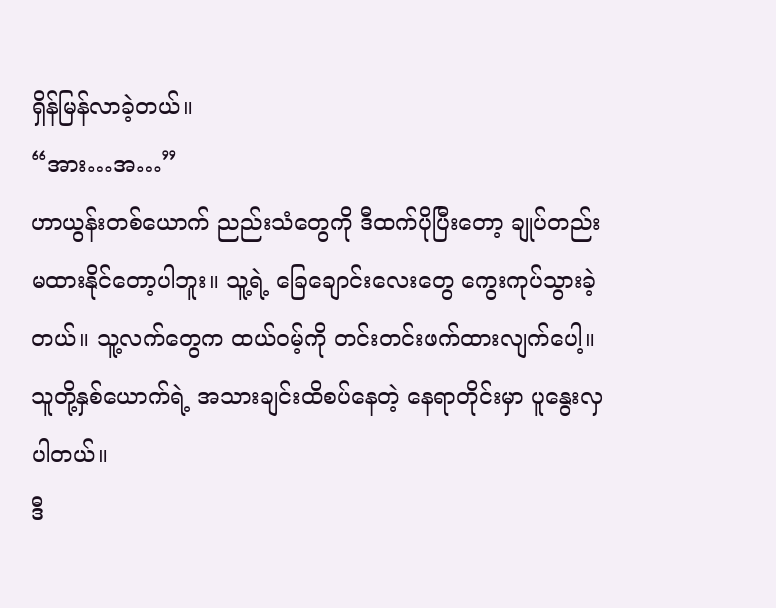ရှိန်မြန်လာခဲ့တယ်။
“အား…အ…”
ဟာယွန်းတစ်ယောက် ညည်းသံတွေကို ဒီထက်ပိုပြီးတော့ ချုပ်တည်းမထားနိုင်တော့ပါဘူး။ သူ့ရဲ့ ခြေချောင်းလေးတွေ ကွေးကုပ်သွားခဲ့တယ်။ သူ့လက်တွေက ထယ်ဝမ့်ကို တင်းတင်းဖက်ထားလျက်ပေါ့။
သူတို့နှစ်ယောက်ရဲ့ အသားချင်းထိစပ်နေတဲ့ နေရာတိုင်းမှာ ပူနွေးလှပါတယ်။
ဒီ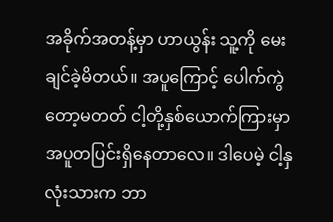အခိုက်အတန့်မှာ ဟာယွန်း သူ့ကို မေးချင်ခဲ့မိတယ်။ အပူကြောင့် ပေါက်ကွဲတော့မတတ် ငါ့တို့နှစ်ယောက်ကြားမှာ အပူတပြင်းရှိနေတာလေ။ ဒါပေမဲ့ ငါ့နှလုံးသားက ဘာ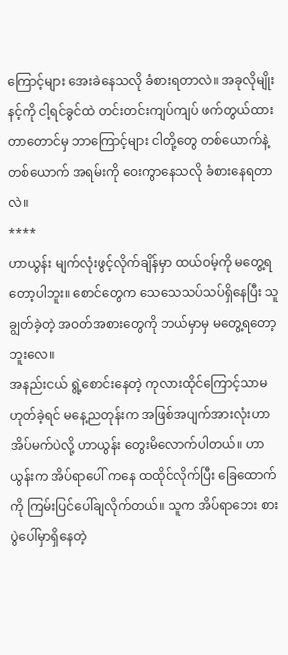ကြောင့်များ အေးခဲနေသလို ခံစားရတာလဲ။ အခုလိုမျိုး နင့်ကို ငါ့ရင်ခွင်ထဲ တင်းတင်းကျပ်ကျပ် ဖက်တွယ်ထားတာတောင်မှ ဘာကြောင့်များ ငါတို့တွေ တစ်ယောက်နဲ့တစ်ယောက် အရမ်းကို ဝေးကွာနေသလို ခံစားနေရတာလဲ။
****
ဟာယွန်း မျက်လုံးဖွင့်လိုက်ချိန်မှာ ထယ်ဝမ့်ကို မတွေ့ရတော့ပါဘူး။ စောင်တွေက သေသေသပ်သပ်ရှိနေပြီး သူချွတ်ခဲ့တဲ့ အဝတ်အစားတွေကို ဘယ်မှာမှ မတွေ့ရတော့ဘူးလေ။
အနည်းငယ် ရွဲ့စောင်းနေတဲ့ ကုလားထိုင်ကြောင့်သာမဟုတ်ခဲ့ရင် မနေ့ညတုန်းက အဖြစ်အပျက်အားလုံးဟာ အိပ်မက်ပဲလို့ ဟာယွန်း တွေးမိလောက်ပါတယ်။ ဟာယွန်းက အိပ်ရာပေါ် ကနေ ထထိုင်လိုက်ပြီး ခြေထောက်ကို ကြမ်းပြင်ပေါ်ချလိုက်တယ်။ သူက အိပ်ရာဘေး စားပွဲပေါ်မှာရှိနေတဲ့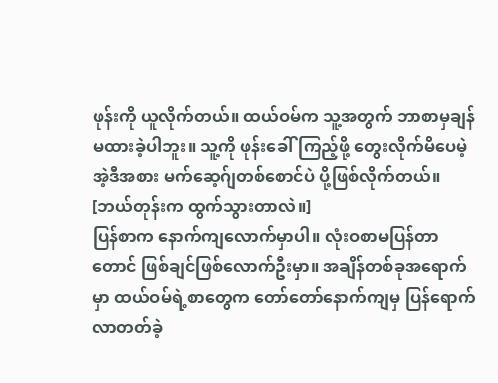ဖုန်းကို ယူလိုက်တယ်။ ထယ်ဝမ်က သူ့အတွက် ဘာစာမှချန်မထားခဲ့ပါဘူး။ သူ့ကို ဖုန်းခေါ်ကြည့်ဖို့ တွေးလိုက်မိပေမဲ့ အဲ့ဒီအစား မက်ဆေ့ဂ်ျတစ်စောင်ပဲ ပို့ဖြစ်လိုက်တယ်။
[ဘယ်တုန်းက ထွက်သွားတာလဲ။]
ပြန်စာက နောက်ကျလောက်မှာပါ။ လုံးဝစာမပြန်တာတောင် ဖြစ်ချင်ဖြစ်လောက်ဦးမှာ။ အချိန်တစ်ခုအရောက်မှာ ထယ်ဝမ်ရဲ့စာတွေက တော်တော်နောက်ကျမှ ပြန်ရောက်လာတတ်ခဲ့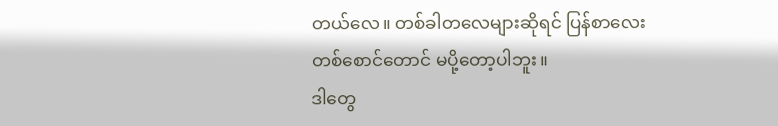တယ်လေ။ တစ်ခါတလေများဆိုရင် ပြန်စာလေးတစ်စောင်တောင် မပို့တော့ပါဘူး။
ဒါတွေ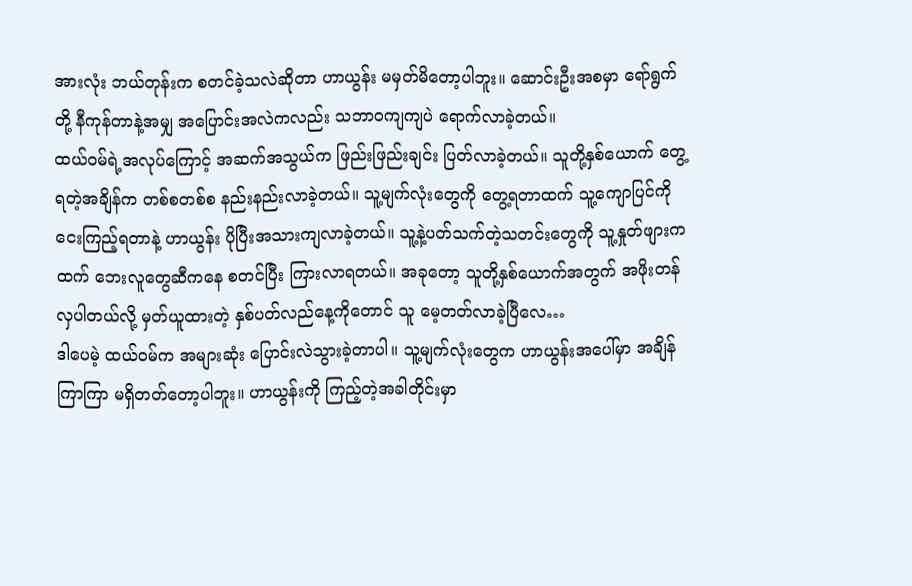အားလုံး ဘယ်တုန်းက စတင်ခဲ့သလဲဆိုတာ ဟာယွန်း မမှတ်မိတော့ပါဘူး။ ဆောင်းဦးအစမှာ ရော်ရွက်တို့ နီကုန်တာနဲ့အမျှ အပြောင်းအလဲကလည်း သဘာဝကျကျပဲ ရောက်လာခဲ့တယ်။
ထယ်ဝမ်ရဲ့အလုပ်ကြောင့် အဆက်အသွယ်က ဖြည်းဖြည်းချင်း ပြတ်လာခဲ့တယ်။ သူတို့နှစ်ယောက် တွေ့ရတဲ့အချိန်က တစ်စတစ်စ နည်းနည်းလာခဲ့တယ်။ သူ့မျက်လုံးတွေကို တွေ့ရတာထက် သူ့ကျောပြင်ကို ငေးကြည့်ရတာနဲ့ ဟာယွန်း ပိုပြီးအသားကျလာခဲ့တယ်။ သူ့နဲ့ပတ်သက်တဲ့သတင်းတွေကို သူ့နှုတ်ဖျားကထက် ဘေးလူတွေဆီကနေ စတင်ပြီး ကြားလာရတယ်။ အခုတော့ သူတို့နှစ်ယောက်အတွက် အဖိုးတန်လှပါတယ်လို့ မှတ်ယူထားတဲ့ နှစ်ပတ်လည်နေ့ကိုတောင် သူ မေ့တတ်လာခဲ့ပြီလေ…
ဒါပေမဲ့ ထယ်ဝမ်က အများဆုံး ပြောင်းလဲသွားခဲ့တာပါ။ သူ့မျက်လုံးတွေက ဟာယွန်းအပေါ်မှာ အချိန်ကြာကြာ မရှိတတ်တော့ပါဘူး။ ဟာယွန်းကို ကြည့်တဲ့အခါတိုင်းမှာ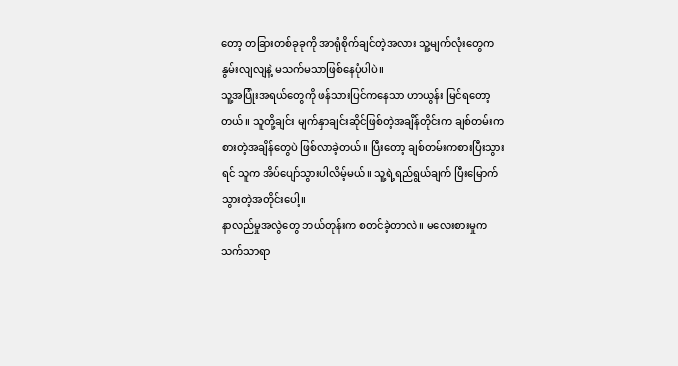တော့ တခြားတစ်ခုခုကို အာရုံစိုက်ချင်တဲ့အလား သူ့မျက်လုံးတွေက နွမ်းလျလျနဲ့ မသက်မသာဖြစ်နေပုံပါပဲ။
သူ့အပြုံးအရယ်တွေကို ဖန်သားပြင်ကနေသာ ဟာယွန်း မြင်ရတော့တယ်။ သူတို့ချင်း မျက်နှာချင်းဆိုင်ဖြစ်တဲ့အချိန်တိုင်းက ချစ်တမ်းကစားတဲ့အချိန်တွေပဲ ဖြစ်လာခဲ့တယ်။ ပြီးတော့ ချစ်တမ်းကစားပြီးသွားရင် သူက အိပ်ပျော်သွားပါလိမ့်မယ်။ သူ့ရဲ့ရည်ရွယ်ချက် ပြီးမြောက်သွားတဲ့အတိုင်းပေါ့။
နာလည်မှုအလွဲတွေ ဘယ်တုန်းက စတင်ခဲ့တာလဲ။ မလေးစားမှုက သက်သာရာ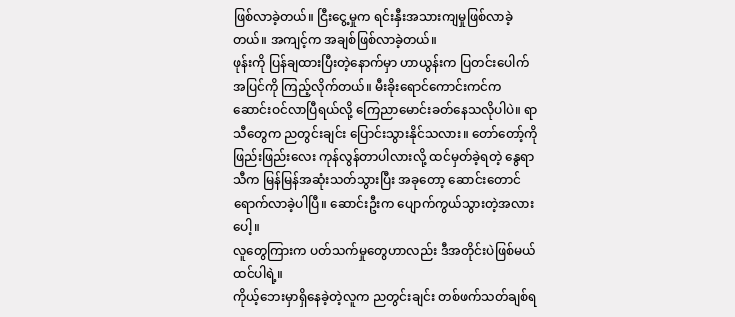ဖြစ်လာခဲ့တယ်။ ငြီးငွေ့မှုက ရင်းနှီးအသားကျမှုဖြစ်လာခဲ့တယ်။ အကျင့်က အချစ်ဖြစ်လာခဲ့တယ်။
ဖုန်းကို ပြန်ချထားပြီးတဲ့နောက်မှာ ဟာယွန်းက ပြတင်းပေါက်အပြင်ကို ကြည့်လိုက်တယ်။ မီးခိုးရောင်ကောင်းကင်က ဆောင်းဝင်လာပြီရယ်လို့ ကြေညာမောင်းခတ်နေသလိုပါပဲ။ ရာသီတွေက ညတွင်းချင်း ပြောင်းသွားနိုင်သလား။ တော်တော့်ကို ဖြည်းဖြည်းလေး ကုန်လွန်တာပါလားလို့ ထင်မှတ်ခဲ့ရတဲ့ နွေရာသီက မြန်မြန်အဆုံးသတ်သွားပြီး အခုတော့ ဆောင်းတောင်ရောက်လာခဲ့ပါပြီ။ ဆောင်းဦးက ပျောက်ကွယ်သွားတဲ့အလားပေါ့။
လူတွေကြားက ပတ်သက်မှုတွေဟာလည်း ဒီအတိုင်းပဲဖြစ်မယ်ထင်ပါရဲ့။
ကိုယ့်ဘေးမှာရှိနေခဲ့တဲ့လူက ညတွင်းချင်း တစ်ဖက်သတ်ချစ်ရ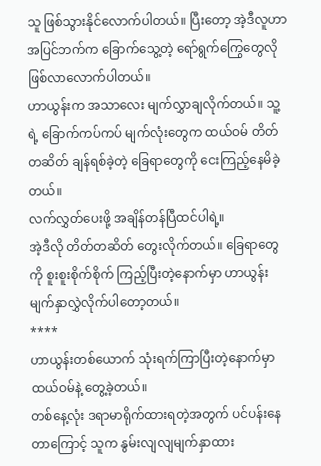သူ ဖြစ်သွားနိုင်လောက်ပါတယ်။ ပြီးတော့ အဲ့ဒီလူဟာ အပြင်ဘက်က ခြောက်သွေ့တဲ့ ရော်ရွက်ကြွေတွေလို ဖြစ်လာလောက်ပါတယ်။
ဟာယွန်းက အသာလေး မျက်လွှာချလိုက်တယ်။ သူ့ရဲ့ ခြောက်ကပ်ကပ် မျက်လုံးတွေက ထယ်ဝမ် တိတ်တဆိတ် ချန်ရစ်ခဲ့တဲ့ ခြေရာတွေကို ငေးကြည့်နေမိခဲ့တယ်။
လက်လွှတ်ပေးဖို့ အချိန်တန်ပြီထင်ပါရဲ့။
အဲ့ဒီလို တိတ်တဆိတ် တွေးလိုက်တယ်။ ခြေရာတွေကို စူးစူးစိုက်စိုက် ကြည့်ပြီးတဲ့နောက်မှာ ဟာယွန်း မျက်နှာလွှဲလိုက်ပါတော့တယ်။
****
ဟာယွန်းတစ်ယောက် သုံးရက်ကြာပြီးတဲ့နောက်မှာ ထယ်ဝမ်နဲ့ တွေ့ခဲ့တယ်။
တစ်နေ့လုံး ဒရာမာရိုက်ထားရတဲ့အတွက် ပင်ပန်းနေတာကြောင့် သူက နွမ်းလျလျမျက်နှာထား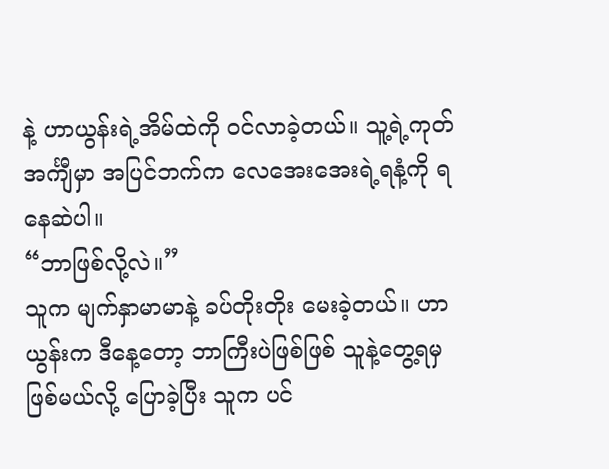နဲ့ ဟာယွန်းရဲ့အိမ်ထဲကို ဝင်လာခဲ့တယ်။ သူ့ရဲ့ကုတ်အင်္ကျီမှာ အပြင်ဘက်က လေအေးအေးရဲ့ရနံ့ကို ရနေဆဲပါ။
“ဘာဖြစ်လို့လဲ။”
သူက မျက်နှာမာမာနဲ့ ခပ်တိုးတိုး မေးခဲ့တယ်။ ဟာယွန်းက ဒီနေ့တော့ ဘာကြီးပဲဖြစ်ဖြစ် သူနဲ့တွေ့ရမှဖြစ်မယ်လို့ ပြောခဲ့ပြီး သူက ပင်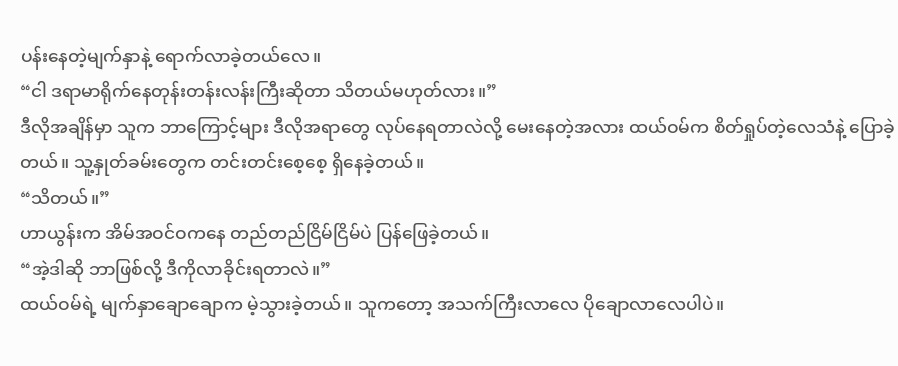ပန်းနေတဲ့မျက်နှာနဲ့ ရောက်လာခဲ့တယ်လေ။
“ငါ ဒရာမာရိုက်နေတုန်းတန်းလန်းကြီးဆိုတာ သိတယ်မဟုတ်လား။”
ဒီလိုအချိန်မှာ သူက ဘာကြောင့်များ ဒီလိုအရာတွေ လုပ်နေရတာလဲလို့ မေးနေတဲ့အလား ထယ်ဝမ်က စိတ်ရှုပ်တဲ့လေသံနဲ့ ပြောခဲ့တယ်။ သူ့နှုတ်ခမ်းတွေက တင်းတင်းစေ့စေ့ ရှိနေခဲ့တယ်။
“သိတယ်။”
ဟာယွန်းက အိမ်အဝင်ဝကနေ တည်တည်ငြိမ်ငြိမ်ပဲ ပြန်ဖြေခဲ့တယ်။
“အဲ့ဒါဆို ဘာဖြစ်လို့ ဒီကိုလာခိုင်းရတာလဲ။”
ထယ်ဝမ်ရဲ့ မျက်နှာချောချောက မဲ့သွားခဲ့တယ်။ သူကတော့ အသက်ကြီးလာလေ ပိုချောလာလေပါပဲ။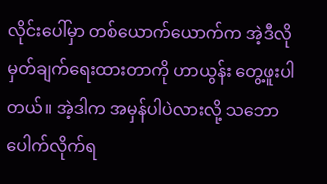လိုင်းပေါ်မှာ တစ်ယောက်ယောက်က အဲ့ဒီလို မှတ်ချက်ရေးထားတာကို ဟာယွန်း တွေ့ဖူးပါတယ်။ အဲ့ဒါက အမှန်ပါပဲလားလို့ သဘောပေါက်လိုက်ရ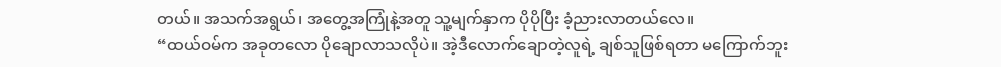တယ်။ အသက်အရွယ်၊ အတွေ့အကြုံနဲ့အတူ သူ့မျက်နှာက ပိုပိုပြီး ခံ့ညားလာတယ်လေ။
“ထယ်ဝမ်က အခုတလော ပိုချောလာသလိုပဲ။ အဲ့ဒီလောက်ချောတဲ့လူရဲ့ ချစ်သူဖြစ်ရတာ မကြောက်ဘူး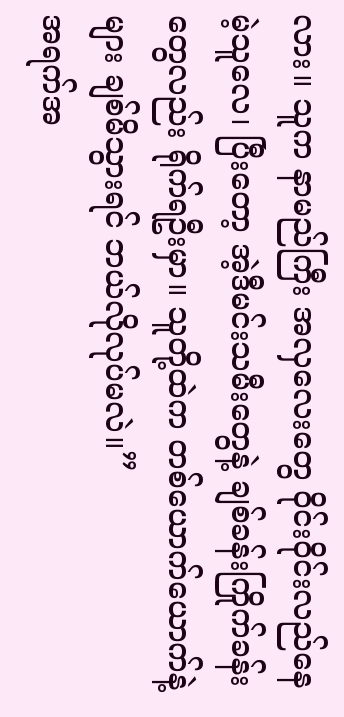လား။ သူက နာမည်ကြီး အလှလေးတွေ ဝိုင်းဝိုင်းလည်နေမဲ့သူလေ၊ ပြီးတော့ အဲ့ဒီမင်းသမီးတွေနဲ့ ချစ်ခန်းကြိုက်ခန်းတွေလည်း ရိုက်ရဦးမှာ။ သူတို့ထဲက တစ်ယောက်ယောက်နဲ့များ ချစ်မိသွားရင် ဘယ်လိုလုပ်မလဲ။”
အရက်အ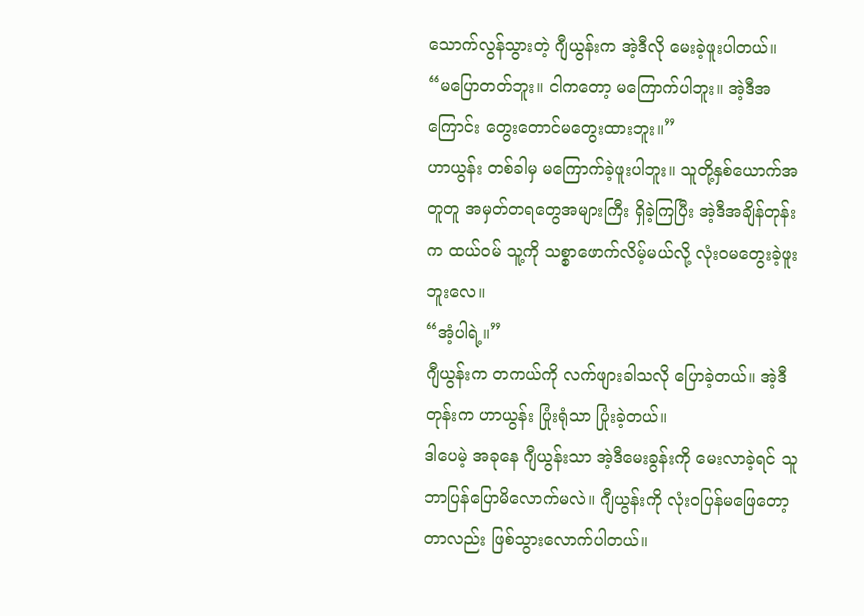သောက်လွန်သွားတဲ့ ဂျီယွန်းက အဲ့ဒီလို မေးခဲ့ဖူးပါတယ်။
“မပြောတတ်ဘူး။ ငါကတော့ မကြောက်ပါဘူး။ အဲ့ဒီအကြောင်း တွေးတောင်မတွေးထားဘူး။”
ဟာယွန်း တစ်ခါမှ မကြောက်ခဲ့ဖူးပါဘူး။ သူတို့နှစ်ယောက်အတူတူ အမှတ်တရတွေအများကြီး ရှိခဲ့ကြပြီး အဲ့ဒီအချိန်တုန်းက ထယ်ဝမ် သူ့ကို သစ္စာဖောက်လိမ့်မယ်လို့ လုံးဝမတွေးခဲ့ဖူးဘူးလေ။
“အံ့ပါရဲ့။”
ဂျီယွန်းက တကယ်ကို လက်ဖျားခါသလို ပြောခဲ့တယ်။ အဲ့ဒီတုန်းက ဟာယွန်း ပြုံးရုံသာ ပြုံးခဲ့တယ်။
ဒါပေမဲ့ အခုနေ ဂျီယွန်းသာ အဲ့ဒီမေးခွန်းကို မေးလာခဲ့ရင် သူ ဘာပြန်ပြောမိလောက်မလဲ။ ဂျီယွန်းကို လုံးဝပြန်မဖြေတော့တာလည်း ဖြစ်သွားလောက်ပါတယ်။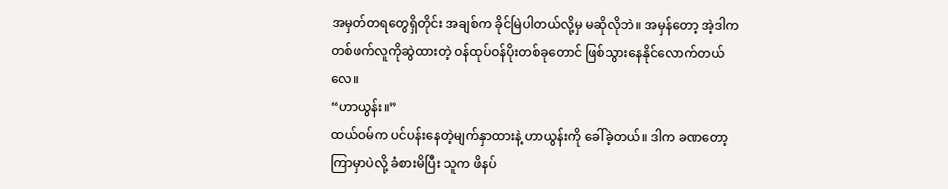အမှတ်တရတွေရှိတိုင်း အချစ်က ခိုင်မြဲပါတယ်လို့မှ မဆိုလိုဘဲ။ အမှန်တော့ အဲ့ဒါက တစ်ဖက်လူကိုဆွဲထားတဲ့ ဝန်ထုပ်ဝန်ပိုးတစ်ခုတောင် ဖြစ်သွားနေနိုင်လောက်တယ်လေ။
“ဟာယွန်း။”
ထယ်ဝမ်က ပင်ပန်းနေတဲ့မျက်နှာထားနဲ့ ဟာယွန်းကို ခေါ်ခဲ့တယ်။ ဒါက ခဏတော့ကြာမှာပဲလို့ ခံစားမိပြီး သူက ဖိနပ်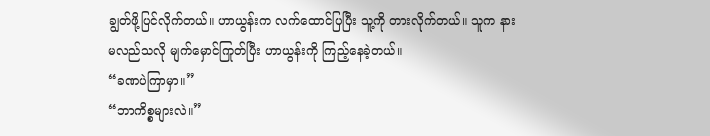ချွတ်ဖို့ပြင်လိုက်တယ်။ ဟာယွန်းက လက်ထောင်ပြပြီး သူ့ကို တားလိုက်တယ်။ သူက နားမလည်သလို မျက်မှောင်ကြုတ်ပြီး ဟာယွန်းကို ကြည့်နေခဲ့တယ်။
“ခဏပဲကြာမှာ။”
“ဘာကိစ္စများလဲ။”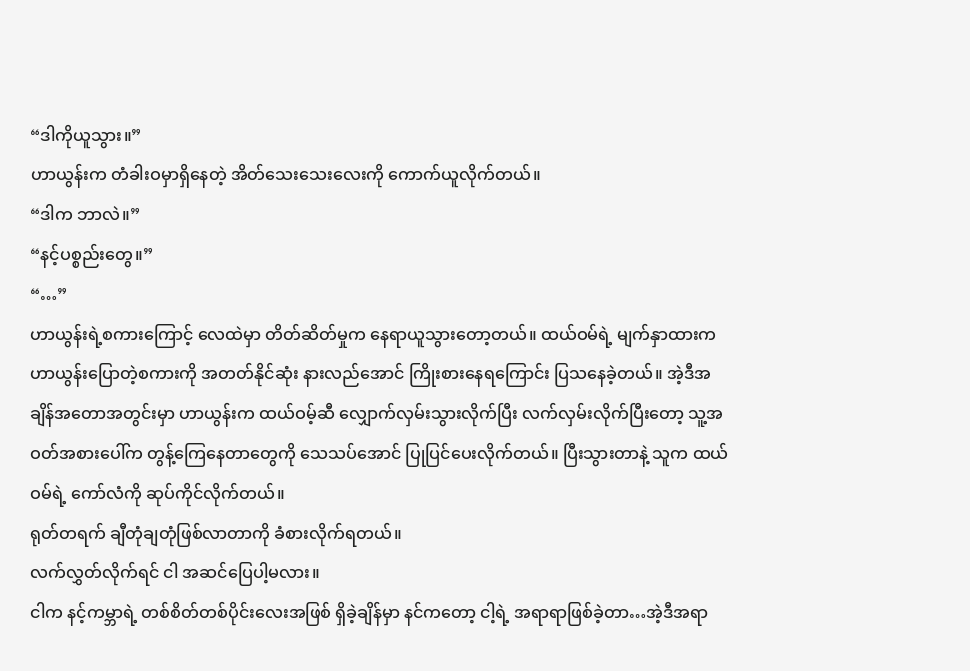“ဒါကိုယူသွား။”
ဟာယွန်းက တံခါးဝမှာရှိနေတဲ့ အိတ်သေးသေးလေးကို ကောက်ယူလိုက်တယ်။
“ဒါက ဘာလဲ။”
“နင့်ပစ္စည်းတွေ။”
“…”
ဟာယွန်းရဲ့စကားကြောင့် လေထဲမှာ တိတ်ဆိတ်မှုက နေရာယူသွားတော့တယ်။ ထယ်ဝမ်ရဲ့ မျက်နှာထားက ဟာယွန်းပြောတဲ့စကားကို အတတ်နိုင်ဆုံး နားလည်အောင် ကြိုးစားနေရကြောင်း ပြသနေခဲ့တယ်။ အဲ့ဒီအချိန်အတောအတွင်းမှာ ဟာယွန်းက ထယ်ဝမ့်ဆီ လျှောက်လှမ်းသွားလိုက်ပြီး လက်လှမ်းလိုက်ပြီးတော့ သူ့အဝတ်အစားပေါ်က တွန့်ကြေနေတာတွေကို သေသပ်အောင် ပြုပြင်ပေးလိုက်တယ်။ ပြီးသွားတာနဲ့ သူက ထယ်ဝမ်ရဲ့ ကော်လံကို ဆုပ်ကိုင်လိုက်တယ်။
ရုတ်တရက် ချီတုံချတုံဖြစ်လာတာကို ခံစားလိုက်ရတယ်။
လက်လွှတ်လိုက်ရင် ငါ အဆင်ပြေပါ့မလား။
ငါက နင့်ကမ္ဘာရဲ့ တစ်စိတ်တစ်ပိုင်းလေးအဖြစ် ရှိခဲ့ချိန်မှာ နင်ကတော့ ငါ့ရဲ့ အရာရာဖြစ်ခဲ့တာ…အဲ့ဒီအရာ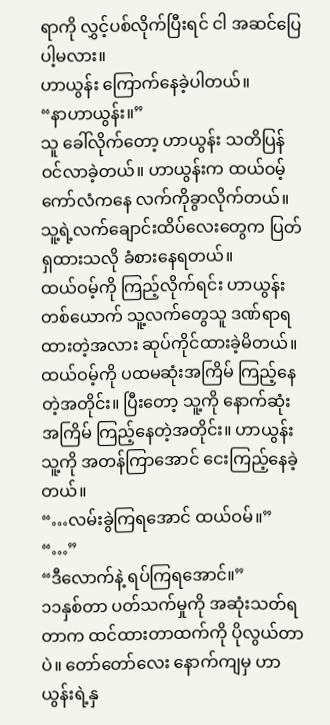ရာကို လွှင့်ပစ်လိုက်ပြီးရင် ငါ အဆင်ပြေပါ့မလား။
ဟာယွန်း ကြောက်နေခဲ့ပါတယ်။
“နာဟာယွန်း။”
သူ ခေါ်လိုက်တော့ ဟာယွန်း သတိပြန်ဝင်လာခဲ့တယ်။ ဟာယွန်းက ထယ်ဝမ့်ကော်လံကနေ လက်ကိုခွာလိုက်တယ်။ သူ့ရဲ့လက်ချောင်းထိပ်လေးတွေက ပြတ်ရှထားသလို ခံစားနေရတယ်။
ထယ်ဝမ့်ကို ကြည့်လိုက်ရင်း ဟာယွန်းတစ်ယောက် သူ့လက်တွေသူ ဒဏ်ရာရထားတဲ့အလား ဆုပ်ကိုင်ထားခဲ့မိတယ်။ ထယ်ဝမ့်ကို ပထမဆုံးအကြိမ် ကြည့်နေတဲ့အတိုင်း။ ပြီးတော့ သူ့ကို နောက်ဆုံးအကြိမ် ကြည့်နေတဲ့အတိုင်း။ ဟာယွန်း သူ့ကို အတန်ကြာအောင် ငေးကြည့်နေခဲ့တယ်။
“…လမ်းခွဲကြရအောင် ထယ်ဝမ်။”
“…”
“ဒီလောက်နဲ့ ရပ်ကြရအောင်။”
၁၁နှစ်တာ ပတ်သက်မှုကို အဆုံးသတ်ရတာက ထင်ထားတာထက်ကို ပိုလွယ်တာပဲ။ တော်တော်လေး နောက်ကျမှ ဟာယွန်းရဲ့နှ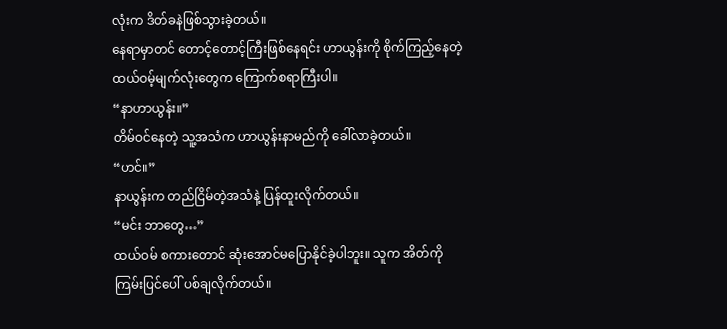လုံးက ဒိတ်ခနဲဖြစ်သွားခဲ့တယ်။
နေရာမှာတင် တောင့်တောင့်ကြီးဖြစ်နေရင်း ဟာယွန်းကို စိုက်ကြည့်နေတဲ့ ထယ်ဝမ့်မျက်လုံးတွေက ကြောက်စရာကြီးပါ။
“နာဟာယွန်း။”
တိမ်ဝင်နေတဲ့ သူ့အသံက ဟာယွန်းနာမည်ကို ခေါ်လာခဲ့တယ်။
“ဟင်။”
နာယွန်းက တည်ငြိမ်တဲ့အသံနဲ့ ပြန်ထူးလိုက်တယ်။
“မင်း ဘာတွေ…”
ထယ်ဝမ် စကားတောင် ဆုံးအောင်မပြောနိုင်ခဲ့ပါဘူး။ သူက အိတ်ကို ကြမ်းပြင်ပေါ် ပစ်ချလိုက်တယ်။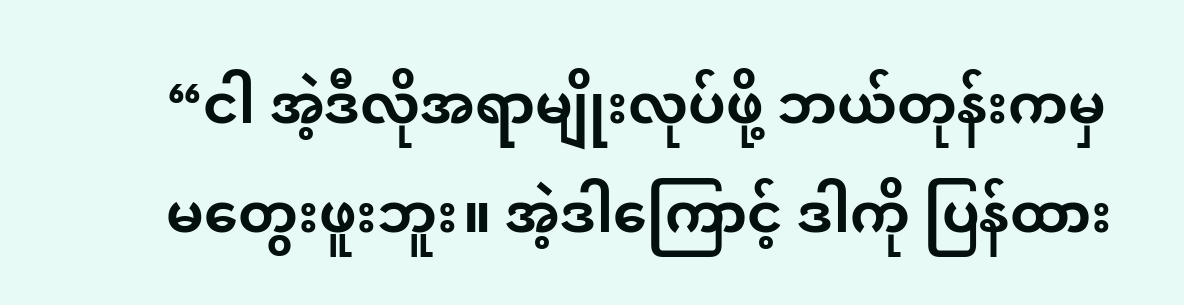“ငါ အဲ့ဒီလိုအရာမျိုးလုပ်ဖို့ ဘယ်တုန်းကမှ မတွေးဖူးဘူး။ အဲ့ဒါကြောင့် ဒါကို ပြန်ထား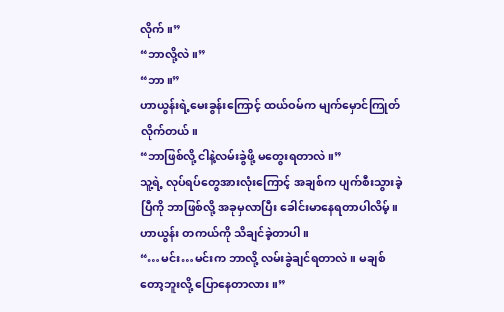လိုက်။”
“ဘာလို့လဲ။”
“ဘာ။”
ဟာယွန်းရဲ့မေးခွန်းကြောင့် ထယ်ဝမ်က မျက်မှောင်ကြုတ်လိုက်တယ်။
“ဘာဖြစ်လို့ ငါနဲ့လမ်းခွဲဖို့ မတွေးရတာလဲ။”
သူ့ရဲ့ လုပ်ရပ်တွေအားလုံးကြောင့် အချစ်က ပျက်စီးသွားခဲ့ပြီကို ဘာဖြစ်လို့ အခုမှလာပြီး ခေါင်းမာနေရတာပါလိမ့်။ ဟာယွန်း တကယ်ကို သိချင်ခဲ့တာပါ။
“…မင်း…မင်းက ဘာလို့ လမ်းခွဲချင်ရတာလဲ။ မချစ်တော့ဘူးလို့ ပြောနေတာလား။”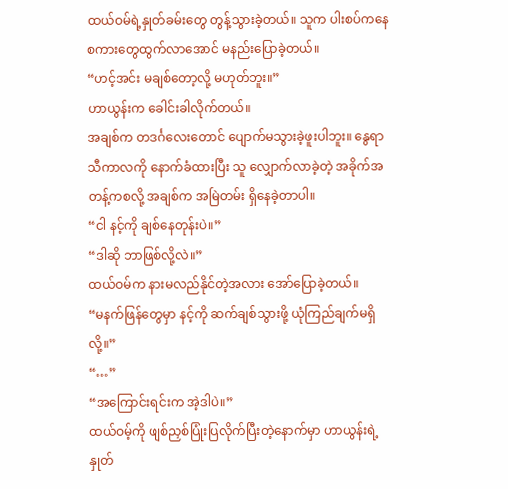ထယ်ဝမ်ရဲ့နှုတ်ခမ်းတွေ တွန့်သွားခဲ့တယ်။ သူက ပါးစပ်ကနေ စကားတွေထွက်လာအောင် မနည်းပြောခဲ့တယ်။
“ဟင့်အင်း မချစ်တော့လို့ မဟုတ်ဘူး။”
ဟာယွန်းက ခေါင်းခါလိုက်တယ်။
အချစ်က တဒင်္ဂလေးတောင် ပျောက်မသွားခဲ့ဖူးပါဘူး။ နွေရာသီကာလကို နောက်ခံထားပြီး သူ လျှောက်လာခဲ့တဲ့ အခိုက်အတန့်ကစလို့ အချစ်က အမြဲတမ်း ရှိနေခဲ့တာပါ။
“ငါ နင့်ကို ချစ်နေတုန်းပဲ။”
“ဒါဆို ဘာဖြစ်လို့လဲ။”
ထယ်ဝမ်က နားမလည်နိုင်တဲ့အလား အော်ပြောခဲ့တယ်။
“မနက်ဖြန်တွေမှာ နင့်ကို ဆက်ချစ်သွားဖို့ ယုံကြည်ချက်မရှိလို့။”
“…”
“အကြောင်းရင်းက အဲ့ဒါပဲ။”
ထယ်ဝမ့်ကို ဖျစ်ညှစ်ပြုံးပြလိုက်ပြီးတဲ့နောက်မှာ ဟာယွန်းရဲ့နှုတ်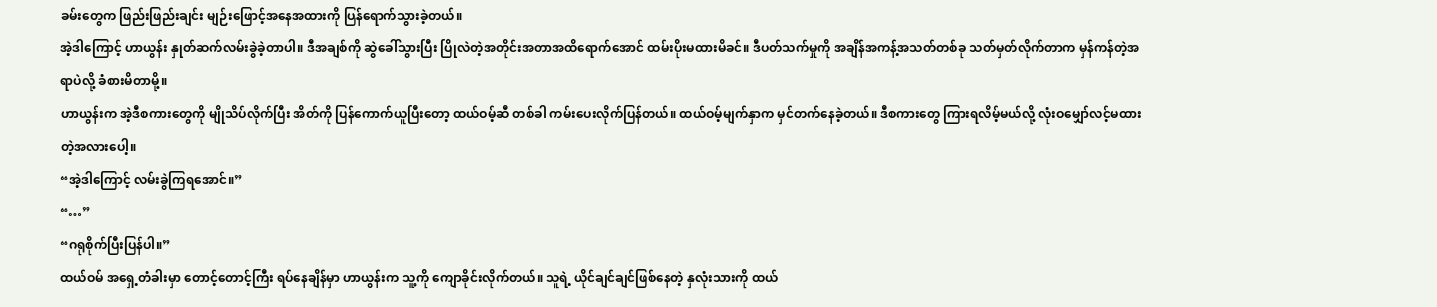ခမ်းတွေက ဖြည်းဖြည်းချင်း မျဉ်းဖြောင့်အနေအထားကို ပြန်ရောက်သွားခဲ့တယ်။
အဲ့ဒါကြောင့် ဟာယွန်း နှုတ်ဆက်လမ်းခွဲခဲ့တာပါ။ ဒီအချစ်ကို ဆွဲခေါ်သွားပြီး ပြိုလဲတဲ့အတိုင်းအတာအထိရောက်အောင် ထမ်းပိုးမထားမိခင်။ ဒီပတ်သက်မှုကို အချိန်အကန့်အသတ်တစ်ခု သတ်မှတ်လိုက်တာက မှန်ကန်တဲ့အရာပဲလို့ ခံစားမိတာမို့။
ဟာယွန်းက အဲ့ဒီစကားတွေကို မျိုသိပ်လိုက်ပြီး အိတ်ကို ပြန်ကောက်ယူပြီးတော့ ထယ်ဝမ့်ဆီ တစ်ခါ ကမ်းပေးလိုက်ပြန်တယ်။ ထယ်ဝမ့်မျက်နှာက မှင်တက်နေခဲ့တယ်။ ဒီစကားတွေ ကြားရလိမ့်မယ်လို့ လုံးဝမျှော်လင့်မထားတဲ့အလားပေါ့။
“အဲ့ဒါကြောင့် လမ်းခွဲကြရအောင်။”
“…”
“ဂရုစိုက်ပြီးပြန်ပါ။”
ထယ်ဝမ် အရှေ့တံခါးမှာ တောင့်တောင့်ကြီး ရပ်နေချိန်မှာ ဟာယွန်းက သူ့ကို ကျောခိုင်းလိုက်တယ်။ သူရဲ့ ယိုင်ချင်ချင်ဖြစ်နေတဲ့ နှလုံးသားကို ထယ်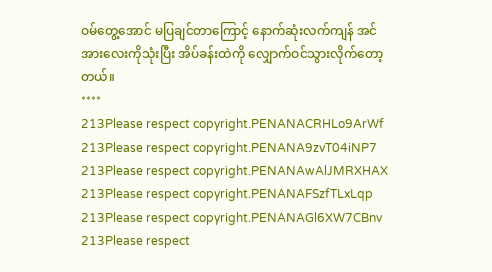ဝမ်တွေ့အောင် မပြချင်တာကြောင့် နောက်ဆုံးလက်ကျန် အင်အားလေးကိုသုံးပြီး အိပ်ခန်းထဲကို လျှောက်ဝင်သွားလိုက်တော့တယ်။
****
213Please respect copyright.PENANACRHLo9ArWf
213Please respect copyright.PENANA9zvT04iNP7
213Please respect copyright.PENANAwAlJMRXHAX
213Please respect copyright.PENANAFSzfTLxLqp
213Please respect copyright.PENANAGl6XW7CBnv
213Please respect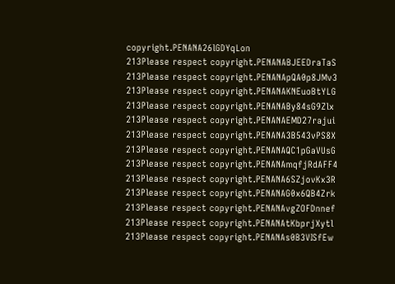copyright.PENANA26lGDYqLon
213Please respect copyright.PENANABJEEDraTaS
213Please respect copyright.PENANApQA0p8JMv3
213Please respect copyright.PENANAKNEuoBtYLG
213Please respect copyright.PENANABy84sG9Zlx
213Please respect copyright.PENANAEMD27rajui
213Please respect copyright.PENANA3B543vPS8X
213Please respect copyright.PENANAQC1pGaVUsG
213Please respect copyright.PENANAmqfjRdAFF4
213Please respect copyright.PENANA6SZjovKx3R
213Please respect copyright.PENANAG0x6QB4Zrk
213Please respect copyright.PENANAvgZOFDnnef
213Please respect copyright.PENANAtKbprjXytl
213Please respect copyright.PENANAs0B3VISfEw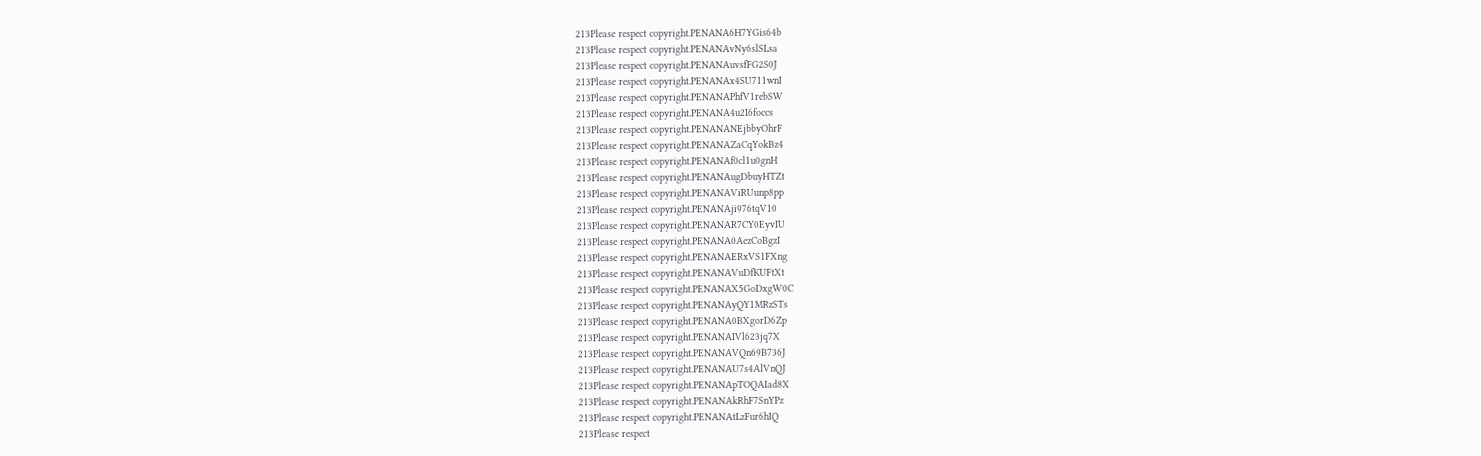213Please respect copyright.PENANA6H7YGis64b
213Please respect copyright.PENANAvNy6slSLsa
213Please respect copyright.PENANAuvsfFG2S0J
213Please respect copyright.PENANAx4SU711wnI
213Please respect copyright.PENANAPhfV1rebSW
213Please respect copyright.PENANA4u2I6foccs
213Please respect copyright.PENANANEjbbyOhrF
213Please respect copyright.PENANAZaCqYokBz4
213Please respect copyright.PENANAf0cl1u0gnH
213Please respect copyright.PENANAugDbuyHTZt
213Please respect copyright.PENANAViRUunp8pp
213Please respect copyright.PENANAji976tqV10
213Please respect copyright.PENANAR7CY0EyvIU
213Please respect copyright.PENANA0AezCoBgzI
213Please respect copyright.PENANAERxVS1FXng
213Please respect copyright.PENANAVuDfKUFtXt
213Please respect copyright.PENANAX5GoDxgW0C
213Please respect copyright.PENANAyQY1MRzSTs
213Please respect copyright.PENANA0BXgorD6Zp
213Please respect copyright.PENANAIVl623jq7X
213Please respect copyright.PENANAVQn69B736J
213Please respect copyright.PENANAU7s4AlVnQJ
213Please respect copyright.PENANApTOQAIad8X
213Please respect copyright.PENANAkRhF7SnYPz
213Please respect copyright.PENANAtLzFur6hIQ
213Please respect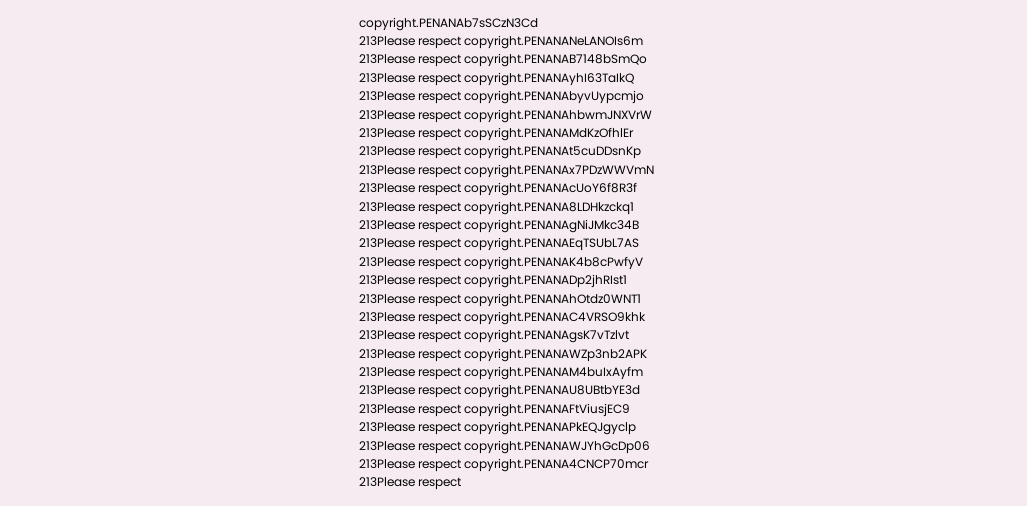copyright.PENANAb7sSCzN3Cd
213Please respect copyright.PENANANeLANOIs6m
213Please respect copyright.PENANAB7148bSmQo
213Please respect copyright.PENANAyhI63TaIkQ
213Please respect copyright.PENANAbyvUypcmjo
213Please respect copyright.PENANAhbwmJNXVrW
213Please respect copyright.PENANAMdKzOfhlEr
213Please respect copyright.PENANAt5cuDDsnKp
213Please respect copyright.PENANAx7PDzWWVmN
213Please respect copyright.PENANAcUoY6f8R3f
213Please respect copyright.PENANA8LDHkzckq1
213Please respect copyright.PENANAgNiJMkc34B
213Please respect copyright.PENANAEqTSUbL7AS
213Please respect copyright.PENANAK4b8cPwfyV
213Please respect copyright.PENANADp2jhRIst1
213Please respect copyright.PENANAhOtdz0WNT1
213Please respect copyright.PENANAC4VRSO9khk
213Please respect copyright.PENANAgsK7vTzlvt
213Please respect copyright.PENANAWZp3nb2APK
213Please respect copyright.PENANAM4buIxAyfm
213Please respect copyright.PENANAU8UBtbYE3d
213Please respect copyright.PENANAFtViusjEC9
213Please respect copyright.PENANAPkEQJgyclp
213Please respect copyright.PENANAWJYhGcDp06
213Please respect copyright.PENANA4CNCP70mcr
213Please respect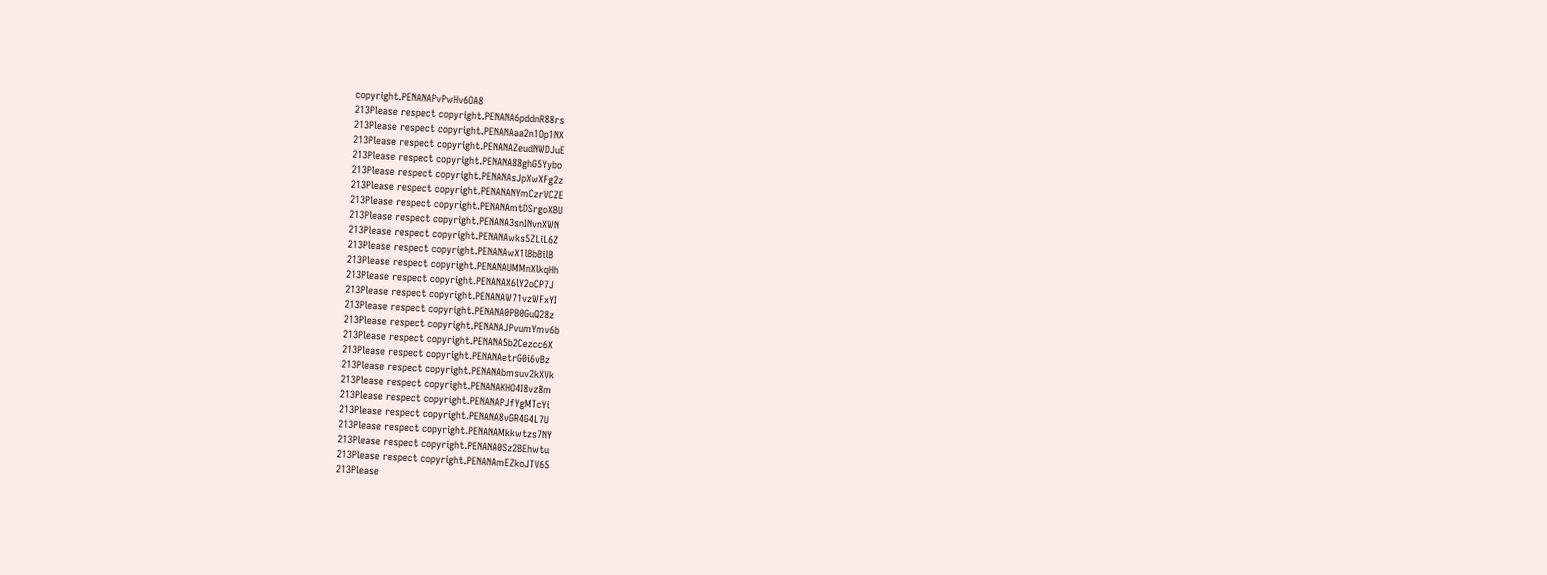copyright.PENANAPvPwHv6OA8
213Please respect copyright.PENANA6pddnR88rs
213Please respect copyright.PENANAaa2n1Op1NX
213Please respect copyright.PENANAZeudNWDJuE
213Please respect copyright.PENANA88ghG5Yybo
213Please respect copyright.PENANAsJpXwXFg2z
213Please respect copyright.PENANANYmCzrVCZE
213Please respect copyright.PENANAmtDSrgoXBU
213Please respect copyright.PENANA3snINvnXWN
213Please respect copyright.PENANAwks5ZLiL6Z
213Please respect copyright.PENANAwX1lBbBilB
213Please respect copyright.PENANAUMMnXlkqHh
213Please respect copyright.PENANAX6lY2oCP7J
213Please respect copyright.PENANAW71vzWFxYI
213Please respect copyright.PENANA0PB0GuQ28z
213Please respect copyright.PENANAJPvumYmv6b
213Please respect copyright.PENANA5b2Cezcc6X
213Please respect copyright.PENANAetrG0i6vBz
213Please respect copyright.PENANAbmsuv2kXVk
213Please respect copyright.PENANAKHO4I8vz8m
213Please respect copyright.PENANAPJfYgMTcYi
213Please respect copyright.PENANA8vGR4G4L7U
213Please respect copyright.PENANAMkkwtzs7NY
213Please respect copyright.PENANA0Sz2BEhwtu
213Please respect copyright.PENANAmEZkoJTV65
213Please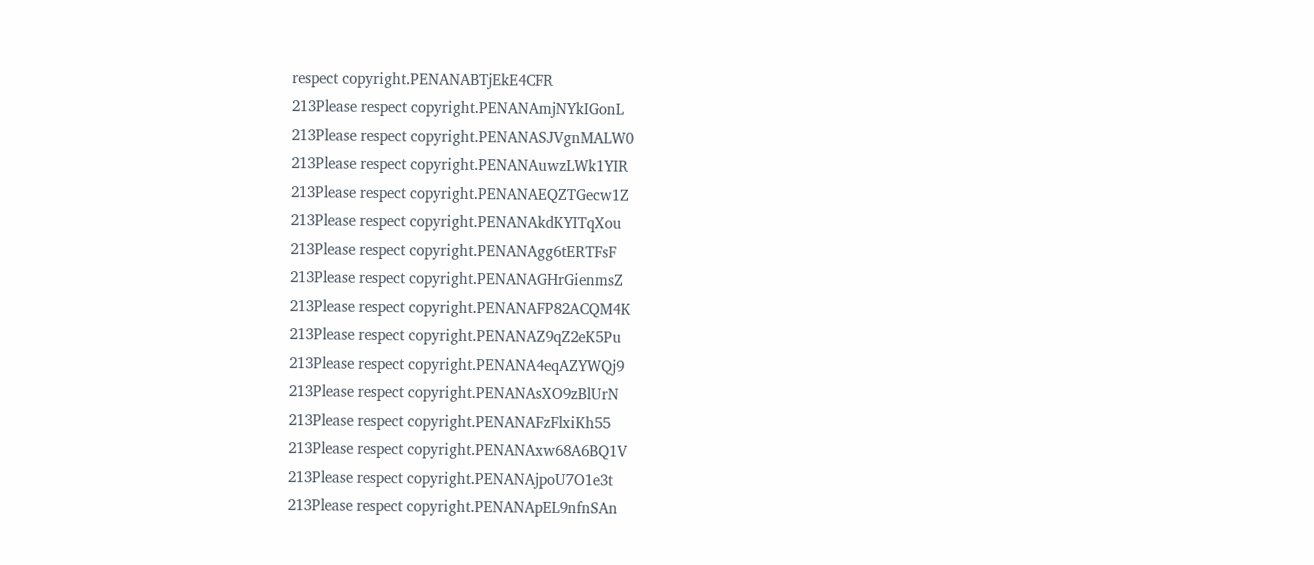respect copyright.PENANABTjEkE4CFR
213Please respect copyright.PENANAmjNYkIGonL
213Please respect copyright.PENANASJVgnMALW0
213Please respect copyright.PENANAuwzLWk1YIR
213Please respect copyright.PENANAEQZTGecw1Z
213Please respect copyright.PENANAkdKYITqXou
213Please respect copyright.PENANAgg6tERTFsF
213Please respect copyright.PENANAGHrGienmsZ
213Please respect copyright.PENANAFP82ACQM4K
213Please respect copyright.PENANAZ9qZ2eK5Pu
213Please respect copyright.PENANA4eqAZYWQj9
213Please respect copyright.PENANAsXO9zBlUrN
213Please respect copyright.PENANAFzFlxiKh55
213Please respect copyright.PENANAxw68A6BQ1V
213Please respect copyright.PENANAjpoU7O1e3t
213Please respect copyright.PENANApEL9nfnSAn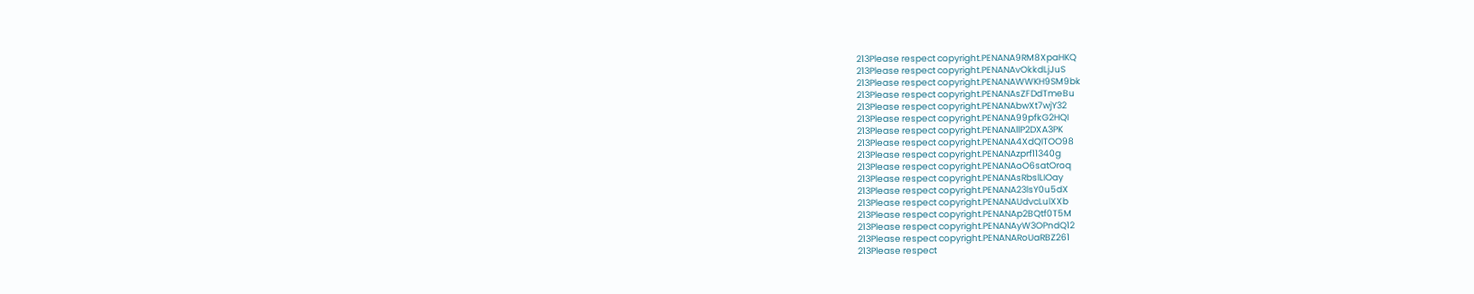213Please respect copyright.PENANA9RM8XpaHKQ
213Please respect copyright.PENANAvOkkdLjJuS
213Please respect copyright.PENANAWWKH9SM9bk
213Please respect copyright.PENANAsZFDdTmeBu
213Please respect copyright.PENANAbwXt7wjY32
213Please respect copyright.PENANA99pfkG2HQI
213Please respect copyright.PENANAllP2DXA3PK
213Please respect copyright.PENANA4XdQITOO98
213Please respect copyright.PENANAzprf11340g
213Please respect copyright.PENANAoO6satOroq
213Please respect copyright.PENANAsRbslLIOay
213Please respect copyright.PENANA23lsY0u5dX
213Please respect copyright.PENANAUdvcLulXXb
213Please respect copyright.PENANAp2BQtf0T5M
213Please respect copyright.PENANAyW3OPndQ12
213Please respect copyright.PENANARoUaRBZ261
213Please respect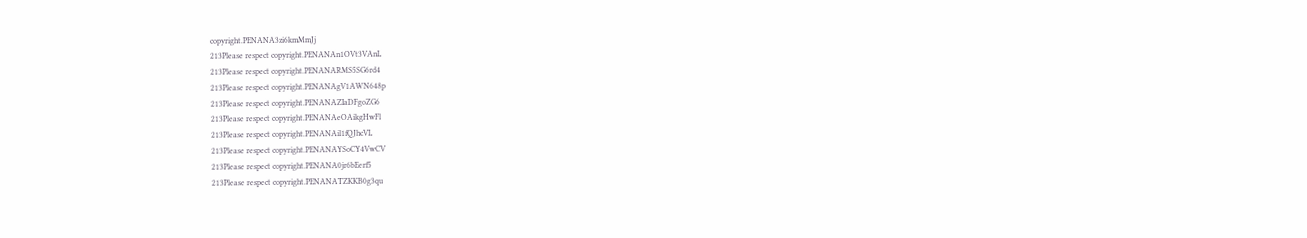copyright.PENANA3zi6kmMmJj
213Please respect copyright.PENANAn1OVt3VAnL
213Please respect copyright.PENANARMS5SG6rd4
213Please respect copyright.PENANAgV1AWN648p
213Please respect copyright.PENANAZIaDFgoZG6
213Please respect copyright.PENANAeOAikgHwFl
213Please respect copyright.PENANAil1fQJhcVL
213Please respect copyright.PENANAYSoCY4VwCV
213Please respect copyright.PENANA0jr6bEerf5
213Please respect copyright.PENANATZKKB0g3qu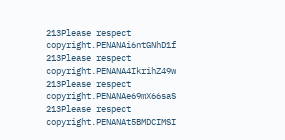213Please respect copyright.PENANAi6ntGNhD1f
213Please respect copyright.PENANA4IkrihZ49w
213Please respect copyright.PENANAe69mX66saS
213Please respect copyright.PENANAt5BMDCIMSI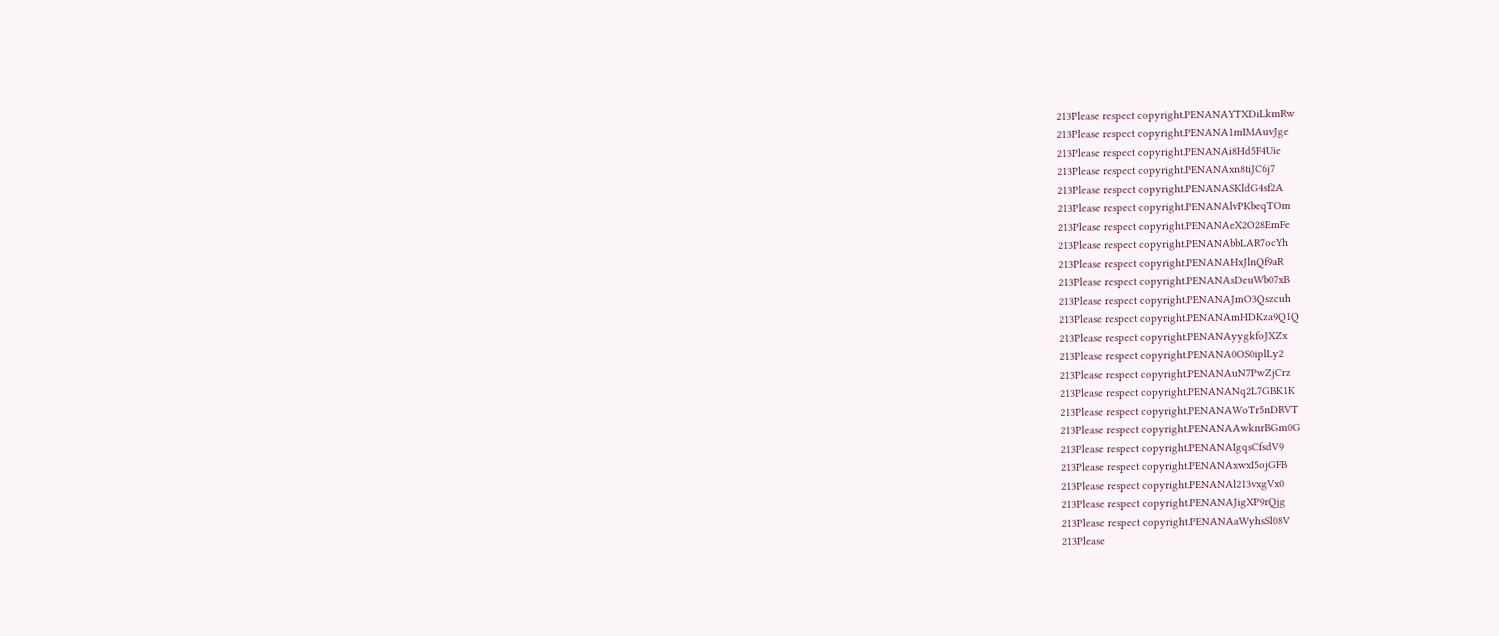213Please respect copyright.PENANAYTXDiLkmRw
213Please respect copyright.PENANA1mIMAuvJge
213Please respect copyright.PENANAi8Hd5F4Uie
213Please respect copyright.PENANAxn8tiJC6j7
213Please respect copyright.PENANASKldG4sf2A
213Please respect copyright.PENANAlvPKbeqTOm
213Please respect copyright.PENANAeX2O28EmFe
213Please respect copyright.PENANAbbLAR7ocYh
213Please respect copyright.PENANAHxJlnQf9aR
213Please respect copyright.PENANAsDeuWb07xB
213Please respect copyright.PENANAJmO3Qszcuh
213Please respect copyright.PENANAmHDKza9Q1Q
213Please respect copyright.PENANAyygkfoJXZx
213Please respect copyright.PENANA0OS0iplLy2
213Please respect copyright.PENANAuN7PwZjCrz
213Please respect copyright.PENANANq2L7GBK1K
213Please respect copyright.PENANAWoTr5nDRVT
213Please respect copyright.PENANAAwknrBGm0G
213Please respect copyright.PENANAIgqsCfsdV9
213Please respect copyright.PENANAxwxI5ojGFB
213Please respect copyright.PENANAl213vxgVx0
213Please respect copyright.PENANAJigXP9rQjg
213Please respect copyright.PENANAaWyhsSl08V
213Please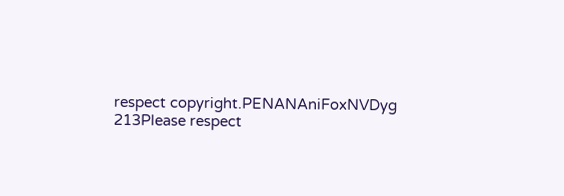respect copyright.PENANAniFoxNVDyg
213Please respect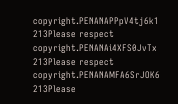copyright.PENANAPPpV4tj6k1
213Please respect copyright.PENANAi4XFS0JvTx
213Please respect copyright.PENANAMFA6SrJOK6
213Please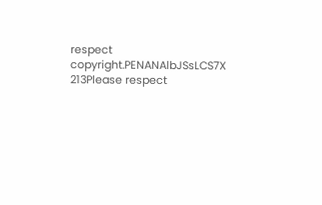respect copyright.PENANAlbJSsLCS7X
213Please respect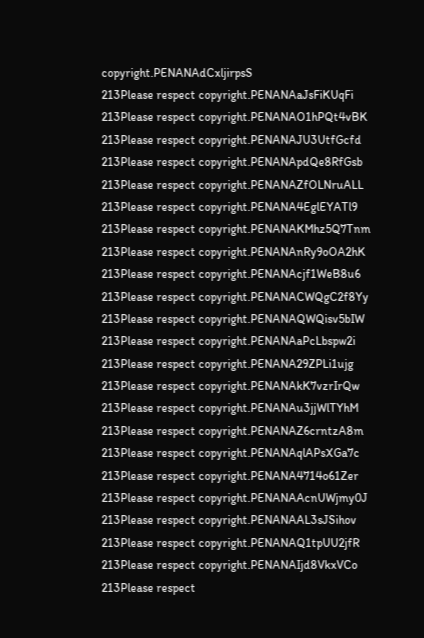copyright.PENANAdCxljirpsS
213Please respect copyright.PENANAaJsFiKUqFi
213Please respect copyright.PENANAO1hPQt4vBK
213Please respect copyright.PENANAJU3UtfGcfd
213Please respect copyright.PENANApdQe8RfGsb
213Please respect copyright.PENANAZfOLNruALL
213Please respect copyright.PENANA4EglEYATl9
213Please respect copyright.PENANAKMhz5Q7Tnm
213Please respect copyright.PENANAnRy9oOA2hK
213Please respect copyright.PENANAcjf1WeB8u6
213Please respect copyright.PENANACWQgC2f8Yy
213Please respect copyright.PENANAQWQisv5bIW
213Please respect copyright.PENANAaPcLbspw2i
213Please respect copyright.PENANA29ZPLi1ujg
213Please respect copyright.PENANAkK7vzrIrQw
213Please respect copyright.PENANAu3jjWlTYhM
213Please respect copyright.PENANAZ6crntzA8m
213Please respect copyright.PENANAqlAPsXGa7c
213Please respect copyright.PENANA4714o61Zer
213Please respect copyright.PENANAAcnUWjmy0J
213Please respect copyright.PENANAAL3sJSihov
213Please respect copyright.PENANAQ1tpUU2jfR
213Please respect copyright.PENANAIjd8VkxVCo
213Please respect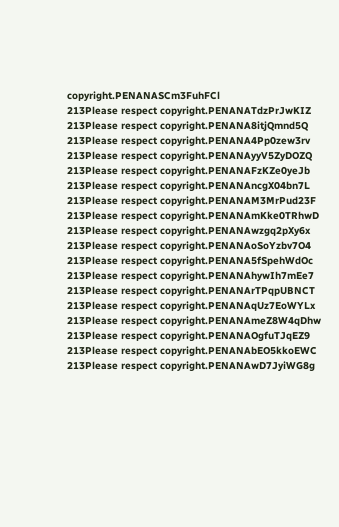copyright.PENANASCm3FuhFCl
213Please respect copyright.PENANATdzPrJwKIZ
213Please respect copyright.PENANA8itjQmnd5Q
213Please respect copyright.PENANA4Pp0zew3rv
213Please respect copyright.PENANAyyV5ZyDOZQ
213Please respect copyright.PENANAFzKZe0yeJb
213Please respect copyright.PENANAncgX04bn7L
213Please respect copyright.PENANAM3MrPud23F
213Please respect copyright.PENANAmKke0TRhwD
213Please respect copyright.PENANAwzgq2pXy6x
213Please respect copyright.PENANAoSoYzbv7O4
213Please respect copyright.PENANA5fSpehWdOc
213Please respect copyright.PENANAhywIh7mEe7
213Please respect copyright.PENANArTPqpUBNCT
213Please respect copyright.PENANAqUz7EoWYLx
213Please respect copyright.PENANAmeZ8W4qDhw
213Please respect copyright.PENANAOgfuTJqEZ9
213Please respect copyright.PENANAbEO5kkoEWC
213Please respect copyright.PENANAwD7JyiWG8g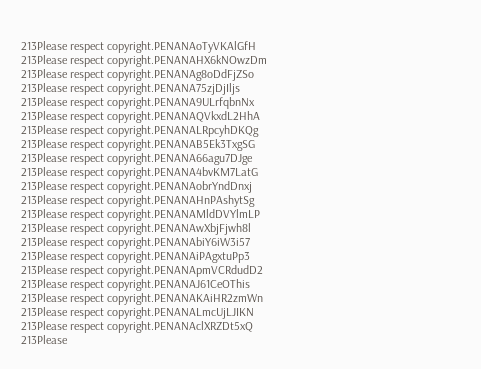213Please respect copyright.PENANAoTyVKAlGfH
213Please respect copyright.PENANAHX6kNOwzDm
213Please respect copyright.PENANAg8oDdFjZSo
213Please respect copyright.PENANA75zjDjIljs
213Please respect copyright.PENANA9ULrfqbnNx
213Please respect copyright.PENANAQVkxdL2HhA
213Please respect copyright.PENANALRpcyhDKQg
213Please respect copyright.PENANAB5Ek3TxgSG
213Please respect copyright.PENANA66agu7DJge
213Please respect copyright.PENANA4bvKM7LatG
213Please respect copyright.PENANAobrYndDnxj
213Please respect copyright.PENANAHnPAshytSg
213Please respect copyright.PENANAMldDVYlmLP
213Please respect copyright.PENANAwXbjFjwh8l
213Please respect copyright.PENANAbiY6iW3i57
213Please respect copyright.PENANAiPAgxtuPp3
213Please respect copyright.PENANApmVCRdudD2
213Please respect copyright.PENANAJ61CeOThis
213Please respect copyright.PENANAKAiHR2zmWn
213Please respect copyright.PENANALmcUjLJIKN
213Please respect copyright.PENANAclXRZDt5xQ
213Please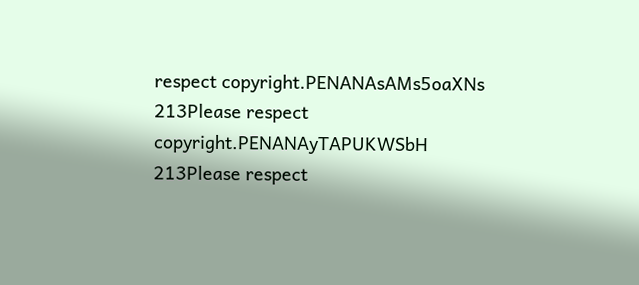respect copyright.PENANAsAMs5oaXNs
213Please respect copyright.PENANAyTAPUKWSbH
213Please respect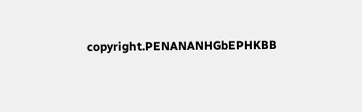copyright.PENANANHGbEPHKBB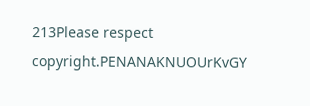213Please respect copyright.PENANAKNUOUrKvGY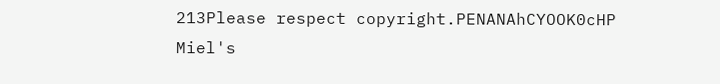213Please respect copyright.PENANAhCYOOK0cHP
Miel's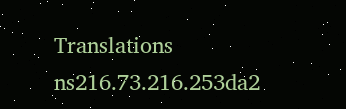Translations
ns216.73.216.253da2